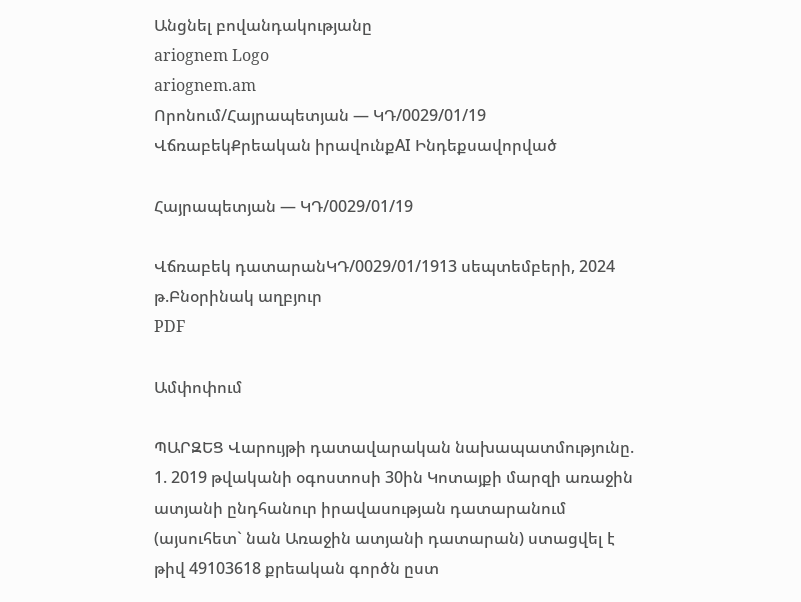Անցնել բովանդակությանը
ariognem Logo
ariognem.am
Որոնում/Հայրապետյան — ԿԴ/0029/01/19
ՎճռաբեկՔրեական իրավունքAI Ինդեքսավորված

Հայրապետյան — ԿԴ/0029/01/19

Վճռաբեկ դատարանԿԴ/0029/01/1913 սեպտեմբերի, 2024 թ.Բնօրինակ աղբյուր
PDF

Ամփոփում

ՊԱՐԶԵՑ Վարույթի դատավարական նախապատմությունը. 1. 2019 թվականի օգոստոսի 30ին Կոտայքի մարզի առաջին ատյանի ընդհանուր իրավասության դատարանում (այսուհետ` նան Առաջին ատյանի դատարան) ստացվել է թիվ 49103618 քրեական գործն ըստ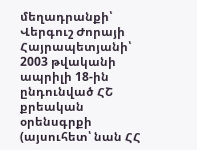մեղադրանքի՝ Վերգուշ Ժորայի Հայրապետյանի՝ 2003 թվականի ապրիլի 18-ին ընդունված ՀՇ քրեական օրենսգրքի (այսուհետ՝ նան ՀՀ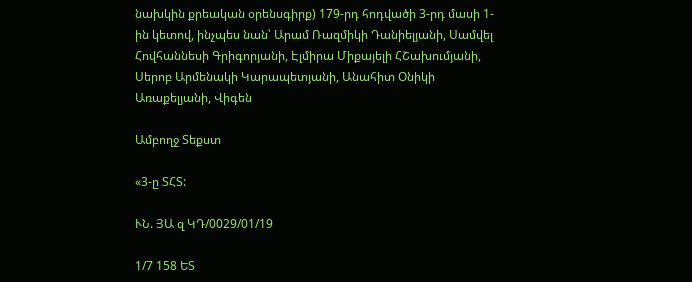նախկին քրեական օրենսգիրք) 179-րդ հոդվածի 3-րդ մասի 1-ին կետով, ինչպես նան՝ Արամ Ռազմիկի Դանիելյանի, Սամվել Հովհաննեսի Գրիգորյանի, Էլմիրա Միքայելի ՀՇախումյանի, Սերոբ Արմենակի Կարապետյանի, Անահիտ Օնիկի Առաքելյանի, Վիգեն

Ամբողջ Տեքստ

«3-ը ՏՀՏ:

ՒՆ. ՅԱ զ ԿԴ/0029/01/19

1/7 158 ԵՏ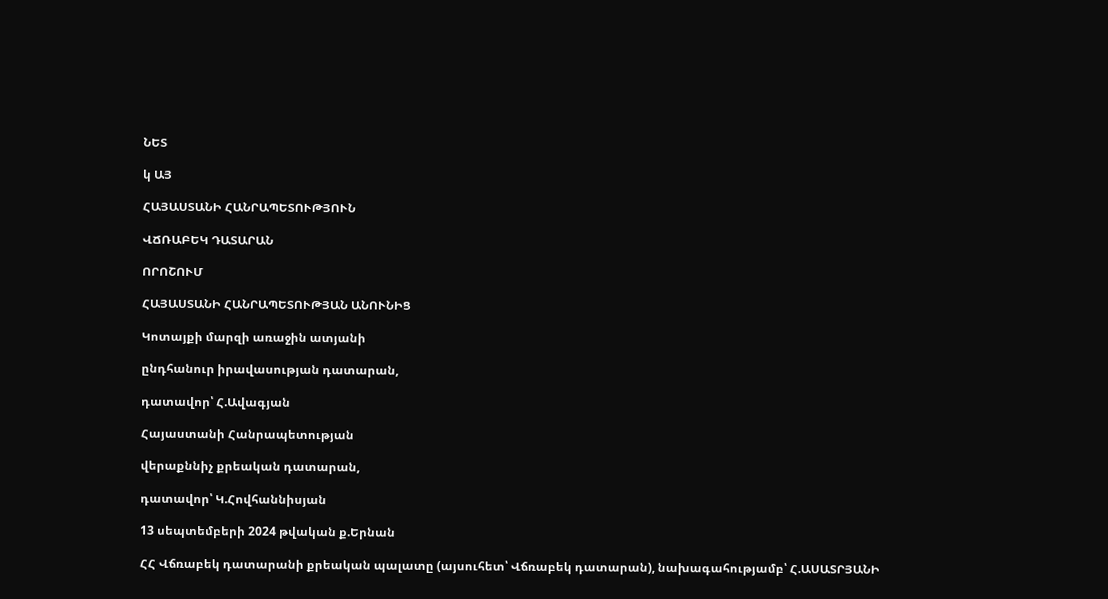ՆԵՏ

կ ԱՅ

ՀԱՅԱՍՏԱՆԻ ՀԱՆՐԱՊԵՏՈՒԹՅՈՒՆ

ՎՃՌԱԲԵԿ ԴԱՏԱՐԱՆ

ՈՐՈՇՈՒՄ

ՀԱՅԱՍՏԱՆԻ ՀԱՆՐԱՊԵՏՈՒԹՅԱՆ ԱՆՈՒՆԻՑ

Կոտայքի մարզի առաջին ատյանի

ընդհանուր իրավասության դատարան,

դատավոր՝ Հ.Ավագյան

Հայաստանի Հանրապետության

վերաքննիչ քրեական դատարան,

դատավոր՝ Կ.Հովհաննիսյան

13 սեպտեմբերի 2024 թվական ք.Երնան

ՀՀ Վճռաբեկ դատարանի քրեական պալատը (այսուհետ՝ Վճռաբեկ դատարան), նախագահությամբ՝ Հ.ԱՍԱՏՐՅԱՆԻ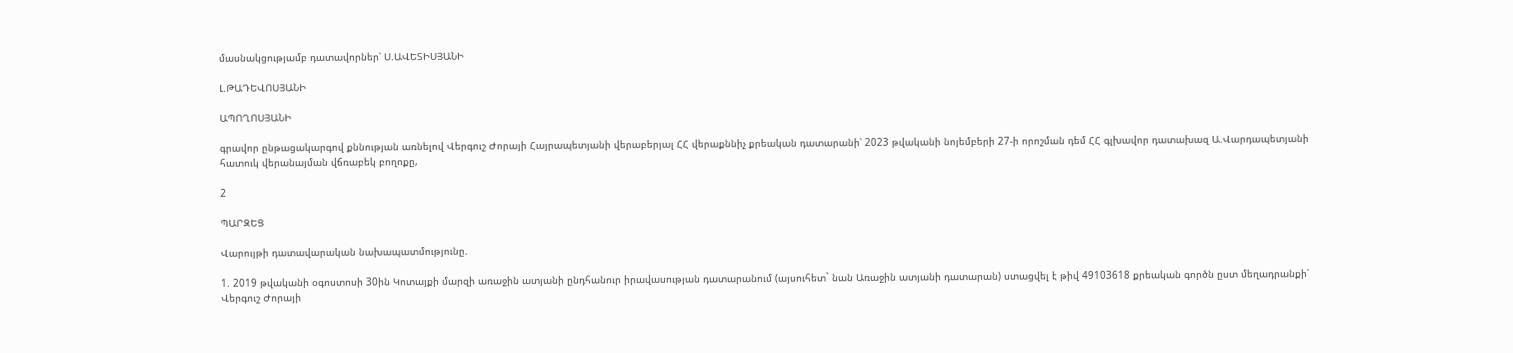մասնակցությամբ դատավորներ՝ Ս.ԱՎԵՏԻՍՅԱՆԻ

Լ.ԹԱԴԵՎՈՍՅԱՆԻ

ԱՊՈՂՈՍՅԱՆԻ

գրավոր ընթացակարգով քննության առնելով Վերգուշ Ժորայի Հայրապետյանի վերաբերյալ ՀՀ վերաքննիչ քրեական դատարանի՝ 2023 թվականի նոյեմբերի 27-ի որոշման դեմ ՀՀ գլխավոր դատախազ Ա.Վարդապետյանի հատուկ վերանայման վճռաբեկ բողոքը,

2

ՊԱՐԶԵՑ

Վարույթի դատավարական նախապատմությունը.

1. 2019 թվականի օգոստոսի 30ին Կոտայքի մարզի առաջին ատյանի ընդհանուր իրավասության դատարանում (այսուհետ` նան Առաջին ատյանի դատարան) ստացվել է թիվ 49103618 քրեական գործն ըստ մեղադրանքի՝ Վերգուշ Ժորայի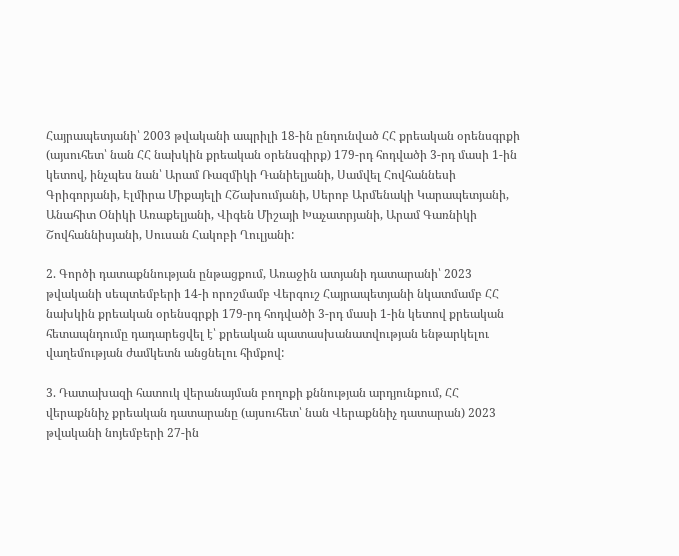Հայրապետյանի՝ 2003 թվականի ապրիլի 18-ին ընդունված ՀՀ քրեական օրենսգրքի (այսուհետ՝ նան ՀՀ նախկին քրեական օրենսգիրք) 179-րդ հոդվածի 3-րդ մասի 1-ին կետով, ինչպես նան՝ Արամ Ռազմիկի Դանիելյանի, Սամվել Հովհաննեսի Գրիգորյանի, Էլմիրա Միքայելի ՀՇախումյանի, Սերոբ Արմենակի Կարապետյանի, Անահիտ Օնիկի Առաքելյանի, Վիգեն Միշայի Խաչատրյանի, Արամ Գառնիկի Շովհաննիսյանի, Սուսան Հակոբի Ղուլյանի:

2. Գործի դատաքննության ընթացքում, Առաջին ատյանի դատարանի՝ 2023 թվականի սեպտեմբերի 14-ի որոշմամբ Վերգուշ Հայրապետյանի նկատմամբ ՀՀ նախկին քրեական օրենսգրքի 179-րդ հոդվածի 3-րդ մասի 1-ին կետով քրեական հետապնդումը դադարեցվել է՝ քրեական պատասխանատվության ենթարկելու վաղեմության ժամկետն անցնելու հիմքով:

3. Դատախազի հատուկ վերանայման բողոքի քննության արդյունքում, ՀՀ վերաքննիչ քրեական դատարանը (այսուհետ՝ նան Վերաքննիչ դատարան) 2023 թվականի նոյեմբերի 27-ին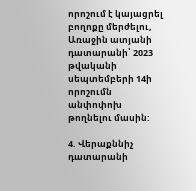որոշում է կայացրել բողոքը մերժելու, Առաջին ատյանի դատարանի՝ 2023 թվականի սեպտեմբերի 14ի որոշումն անփոփոխ թողնելու մասին:

4. Վերաքննիչ դատարանի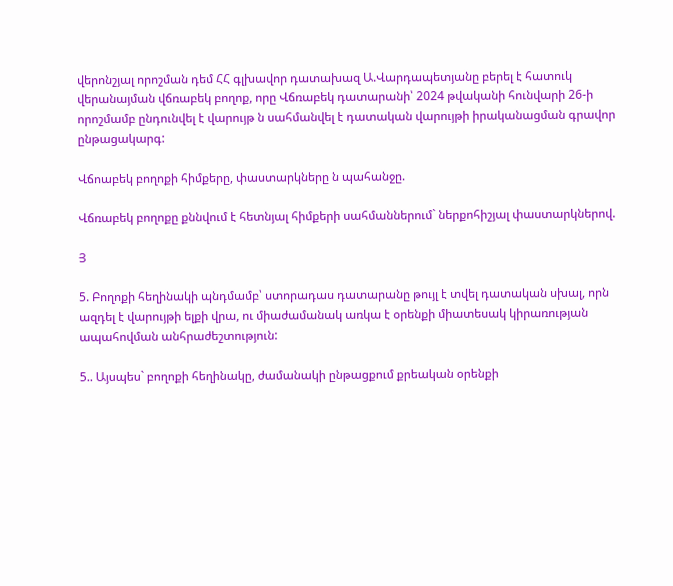վերոնշյալ որոշման դեմ ՀՀ գլխավոր դատախազ Ա.Վարդապետյանը բերել է հատուկ վերանայման վճռաբեկ բողոք, որը Վճռաբեկ դատարանի՝ 2024 թվականի հունվարի 26-ի որոշմամբ ընդունվել է վարույթ ն սահմանվել է դատական վարույթի իրականացման գրավոր ընթացակարգ:

Վճոաբեկ բողոքի հիմքերը, փաստարկները ն պահանջը.

Վճռաբեկ բողոքը քննվում է հետնյալ հիմքերի սահմաններում` ներքոհիշյալ փաստարկներով.

Յ

5. Բողոքի հեղինակի պնդմամբ՝ ստորադաս դատարանը թույլ է տվել դատական սխալ, որն ազդել է վարույթի ելքի վրա, ու միաժամանակ առկա է օրենքի միատեսակ կիրառության ապահովման անհրաժեշտություն:

5.. Այսպես` բողոքի հեղինակը, ժամանակի ընթացքում քրեական օրենքի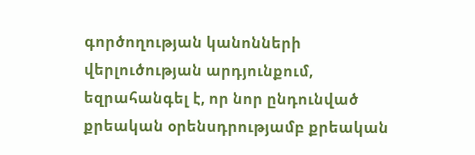գործողության կանոնների վերլուծության արդյունքում, եզրահանգել է, որ նոր ընդունված քրեական օրենսդրությամբ քրեական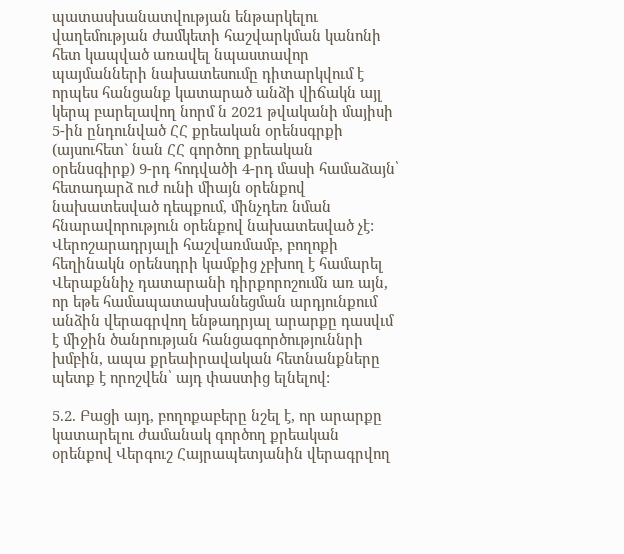պատասխանատվության ենթարկելու վաղեմության ժամկետի հաշվարկման կանոնի հետ կապված առավել նպաստավոր պայմանների նախատեսումը դիտարկվում է որպես հանցանք կատարած անձի վիճակն այլ կերպ բարելավող նորմ ն 2021 թվականի մայիսի 5-ին ընդունված ՀՀ քրեական օրենսգրքի (այսուհետ` նան ՀՀ գործող քրեական օրենսգիրք) 9-րդ հոդվածի 4-րդ մասի համաձայն՝ հետադարձ ուժ ունի միայն օրենքով նախատեսված դեպքում, մինչդեռ նման հնարավորություն օրենքով նախատեսված չէ: Վերոշարադրյալի հաշվառմամբ, բողոքի հեղինակն օրենսդրի կամքից չբխող է համարել Վերաքննիչ դատարանի դիրքորոշումն առ այն, որ եթե համապատասխանեցման արդյունքում անձին վերագրվող ենթադրյալ արարքը դասվւմ է միջին ծանրության հանցագործություննրի խմբին, ապա քրեաիրավական հետնանքները պետք է որոշվեն՝ այդ փաստից ելնելով:

5.2. Բացի այդ, բողոքաբերը նշել է, որ արարքը կատարելու ժամանակ գործող քրեական օրենքով Վերգուշ Հայրապետյանին վերագրվող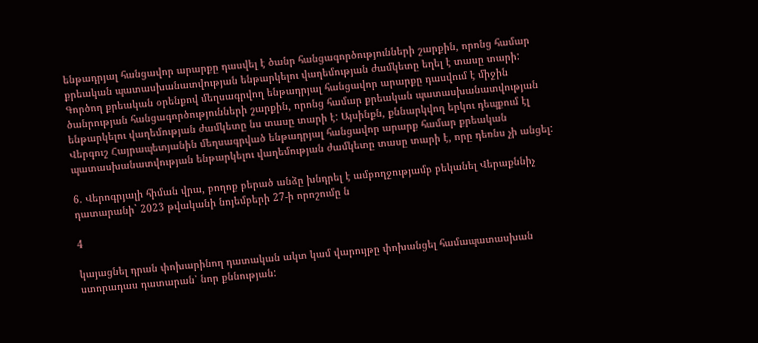ենթադրյալ հանցավոր արարքը դասվել է ծանր հանցագործությունների շարքին, որոնց համար քրեական պատասխանատվության ենթարկելու վաղեմության ժամկետը եղել է տասը տարի: Գործող քրեական օրենքով մեղսագրվող ենթադրյալ հանցավոր արարքը դասվում է միջին ծանրության հանցագործությունների շարքին, որոնց համար քրեական պատասխանատվության ենթարկելու վաղեմության ժամկետը նս տասը տարի է: Այսինքն, քննարկվող երկու դեպքում էլ Վերգուշ Հայրապետյանին մեղսագրված ենթադրյալ հանցավոր արարք համար քրեական պատասխանատվության ենթարկելու վաղեմության ժամկետը տասը տարի է, որը դեռնս չի անցել:

6. Վերոգրյալի հիման վրա, բողոք բերած անձը խնդրել է ամբողջությամբ բեկանել Վերաքննիչ դատարանի` 2023 թվականի նոյեմբերի 27-ի որոշումը ն

4

կայացնել դրան փոխարինող դատական ակտ կամ վարույթը փոխանցել համապատասխան ստորադաս դատարան՝ նոր քննության: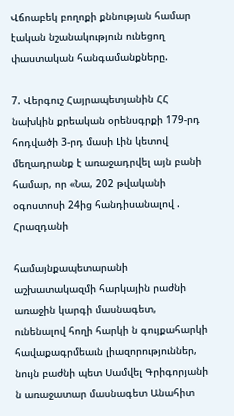Վճոաբեկ բողոքի քննության համար էական նշանակություն ունեցող փաստական հանգամանքները.

7. Վերգուշ Հայրապետյանին ՀՀ նախկին քրեական օրենսգրքի 179-րդ հոդվածի 3-րդ մասի Լին կետով մեղադրանք է առաջադրվել այն բանի համար, որ «Նա, 202 թվականի օգոստոսի 24ից հանդիսանալով . Հրազդանի

համայնքապետարանի աշխատակազմի հարկային րաժնի առաջին կարգի մասնագետ, ունենալով հողի հարկի ն գույքահարկի հավաքագրմեաւն լիազորություններ, նույն բաժնի պետ Սամվել Գրիգորյանի ն առաջատար մասնագետ Անահիտ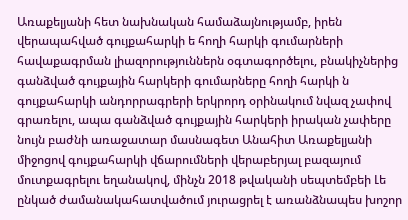Առաքելյանի հետ նախնական համաձայնությամբ, իրեն վերապահված գույքահարկի ե հողի հարկի գումարների հավաքագրման լիազորություններն օգտագործելու, բնակիչներից գանձված գույքային հարկերի գումարները հողի հարկի ն գույքահարկի անդորրագրերի երկրորդ օրինակում նվազ չափով գրառելու, ապա գանձված գույքային հարկերի իրական չափերը նույն բաժնի առաջատար մասնագետ Անահիտ Առաքելյանի միջոցով գույքահարկի վճարումների վերաբերյալ բազայում մուտքագրելու եղանակով, մինչն 2018 թվականի սեպտեմբեի Լե ընկած ժամանակահատվածում յուրացրել է առանձնապես խոշոր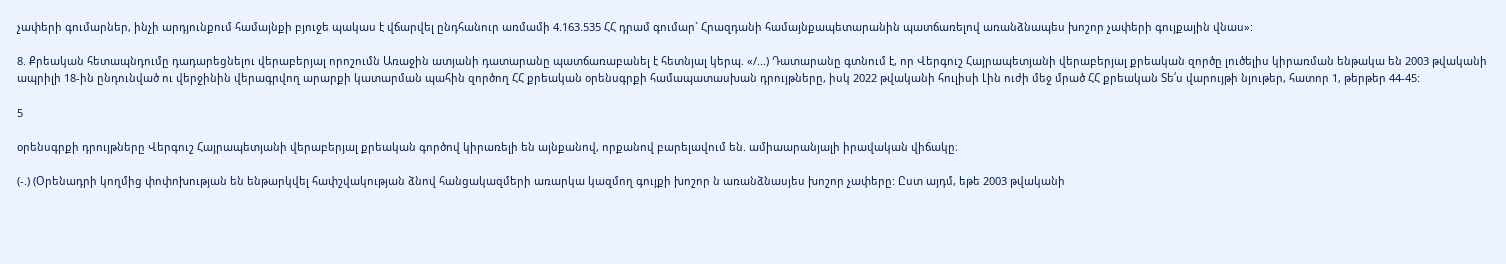չափերի գումարներ, ինչի արդյունքում համայնքի բյուջե պակաս է վճարվել ընդհանուր առմամի 4.163.535 ՀՀ դրամ գումար` Հրազդանի համայնքապետարանին պատճառելով առանձնապես խոշոր չափերի գույքային վնաս»:

8. Քրեական հետապնդումը դադարեցնելու վերաբերյալ որոշումն Առաջին ատյանի դատարանը պատճառաբանել է հետնյալ կերպ. «/...) Դատարանը գտնում է, որ Վերգուշ Հայրապետյանի վերաբերյալ քրեական զործը լուծելիս կիրառման ենթակա են 2003 թվականի ապրիլի 18-ին ընդունված ու վերջինին վերագրվող արարքի կատարման պահին զործող ՀՀ քրեական օրենսգրքի համապատասխան դրույթները, իսկ 2022 թվականի հուլիսի Լին ուժի մեջ մրած ՀՀ քրեական Տե՛ս վարույթի նյութեր, հատոր 1, թերթեր 44-45:

5

օրենսգրքի դրույթները Վերգուշ Հայրապետյանի վերաբերյալ քրեական գործով կիրառելի են այնքանով, որքանով բարելավում են. ամիաարանյալի իրավական վիճակը։

(-.) (Օրենադրի կողմից փոփոխության են ենթարկվել հափշվակության ձնով հանցակազմերի առարկա կազմող գույքի խոշոր ն առանձնասյես խոշոր չափերը: Ըստ այդմ, եթե 2003 թվականի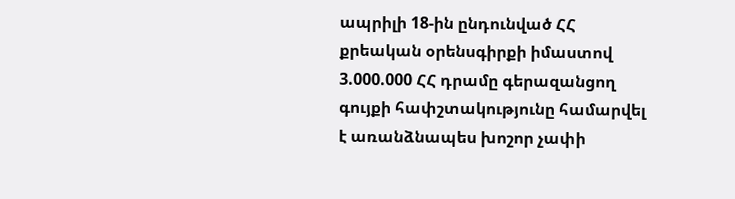ապրիլի 18-ին ընդունված ՀՀ քրեական օրենսգիրքի իմաստով 3.000.000 ՀՀ դրամը գերազանցող գույքի հափշտակությունը համարվել է առանձնապես խոշոր չափի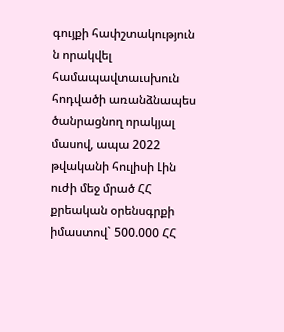գույքի հափշտակություն ն որակվել համապավտաւսխուն հոդվածի առանձնապես ծանրացնող որակյալ մասով, ապա 2022 թվականի հուլիսի Լին ուժի մեջ մրած ՀՀ քրեական օրենսգրքի իմաստով` 500.000 ՀՀ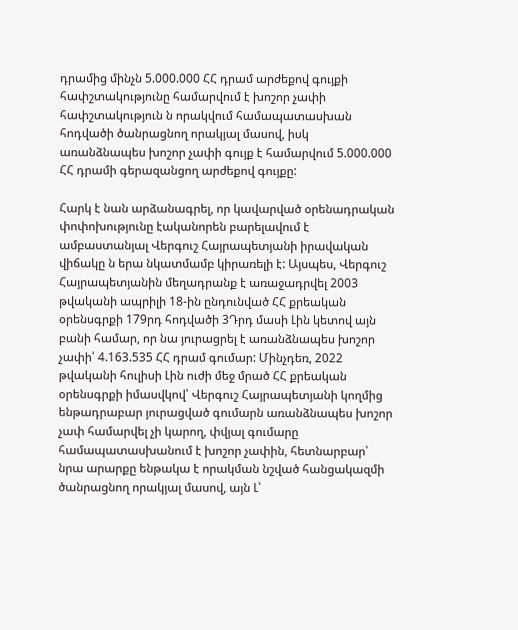դրամից մինչն 5.000.000 ՀՀ դրամ արժեքով գույքի հափշտակությունը համարվում է խոշոր չափի հափշտակություն ն որակվում համապատասխան հոդվածի ծանրացնող որակյալ մասով, իսկ առանձնապես խոշոր չափի գույք է համարվում 5.000.000 ՀՀ դրամի գերազանցող արժեքով գույքը:

Հարկ է նան արձանագրել, որ կավարված օրենադրական փոփոխությունը էականորեն բարելավում է ամբաստանյալ Վերգուշ Հայրապետյանի իրավական վիճակը ն երա նկատմամբ կիրառելի է: Այսպես, Վերգուշ Հայրապետյանին մեղադրանք է առաջադրվել 2003 թվականի ապրիլի 18-ին ընդունված ՀՀ քրեական օրենսգրքի 179րդ հոդվածի 3Դրդ մասի Լին կետով այն բանի համար, որ նա յուրացրել է առանձնապես խոշոր չափի՝ 4.163.535 ՀՀ դրամ գումար: Մինչդեռ, 2022 թվականի հուլիսի Լին ուժի մեջ մրած ՀՀ քրեական օրենսգրքի իմասվկով՝ Վերգուշ Հայրապետյանի կողմից ենթադրաբար յուրացված գումարն առանձնապես խոշոր չափ համարվել չի կարող, փվյալ գումարը համապատասխանում է խոշոր չափին, հետնարբար՝ նրա արարքը ենթակա է որակման նշված հանցակազմի ծանրացնող որակյալ մասով, այն Լ՝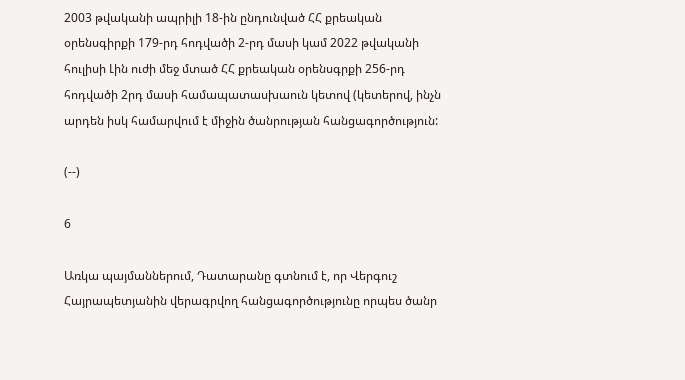2003 թվականի ապրիլի 18-ին ընդունված ՀՀ քրեական օրենսգիրքի 179-րդ հոդվածի 2-րդ մասի կամ 2022 թվականի հուլիսի Լին ուժի մեջ մտած ՀՀ քրեական օրենսգրքի 256-րդ հոդվածի 2րդ մասի համապատասխաուն կետով (կետերով, ինչն արդեն իսկ համարվում է միջին ծանրության հանցագործություն:

(--)

6

Առկա պայմաններում, Դատարանը գտնում է, որ Վերգուշ Հայրապետյանին վերագրվող հանցագործությունը որպես ծանր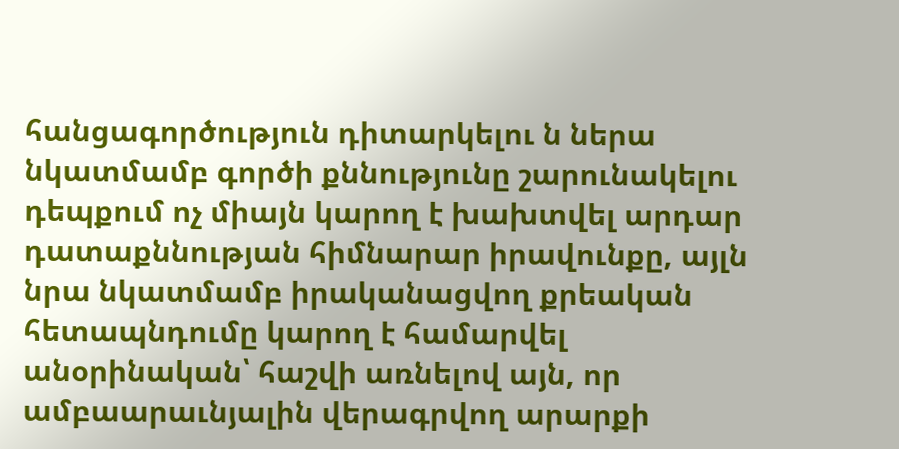հանցագործություն դիտարկելու ն ներա նկատմամբ գործի քննությունը շարունակելու դեպքում ոչ միայն կարող է խախտվել արդար դատաքննության հիմնարար իրավունքը, այլն նրա նկատմամբ իրականացվող քրեական հետապնդումը կարող է համարվել անօրինական՝ հաշվի առնելով այն, որ ամբաարաւնյալին վերագրվող արարքի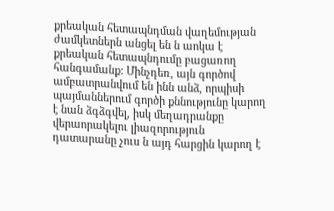քրեական հետապնդման վաղեմության ժամկետներն անցել են ն աոկա է քրեական հետապնդումը բացառող հանգամանք: Մինչդեռ, այն գործով ամբատրանվում են ինն անձ, որպիսի պայմաններում գործի քննությունը կարող է նան ձգձգվել, իսկ մեղադրանքը վերաորակելու լիազորություն դատարանը չուս ն այդ հարցին կարող է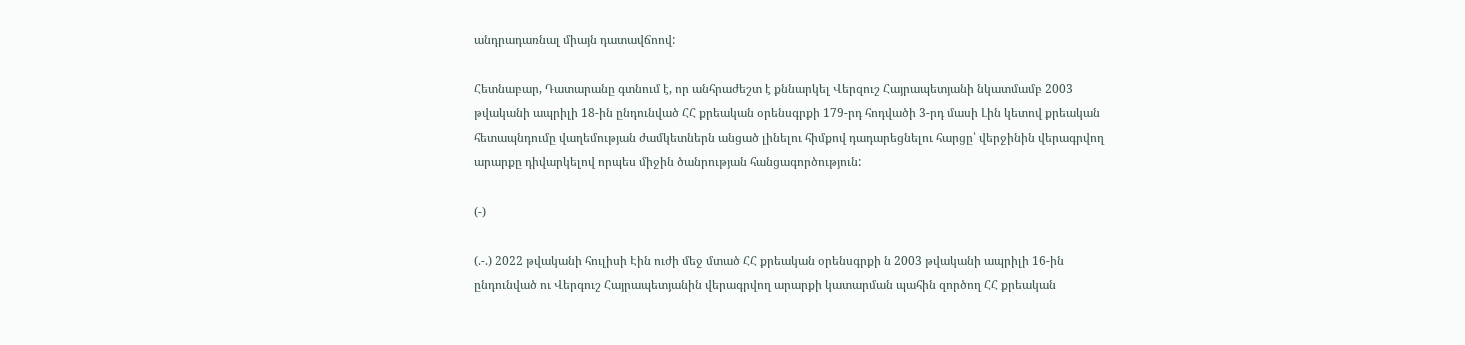անդրադառնալ միայն դատավճոով:

Հետնաբար, Դատարանը գտնում է, որ անհրաժեշտ է քննարկել Վերզուշ Հայրապետյանի նկատմամբ 2003 թվականի ապրիլի 18-ին ընդունված ՀՀ քրեական օրենսգրքի 179-րդ հոդվածի 3-րդ մասի Լին կետով քրեական հետապնդումը վաղեմության ժամկետներն անցած լինելու հիմքով դադարեցնելու հարցը՝ վերջինին վերագրվող արարքը դիվարկելով որպես միջին ծանրության հանցագործություն:

(-)

(.-.) 2022 թվականի հուլիսի Էին ուժի մեջ մտած ՀՀ քրեական օրենսգրքի ն 2003 թվականի ապրիլի 16-ին ընդունված ու Վերգուշ Հայրապետյանին վերագրվող արարքի կատարման պահին զործող ՀՀ քրեական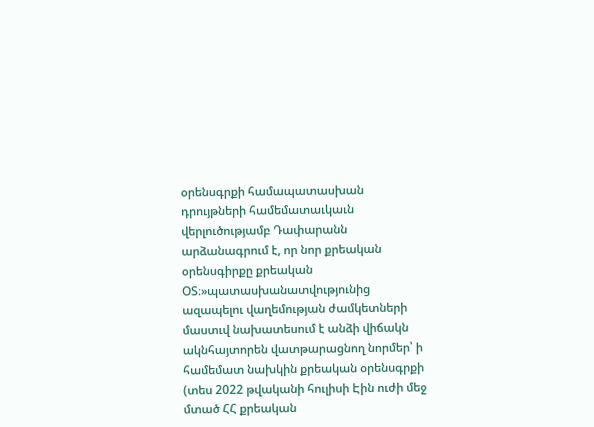օրենսգրքի համապատասխան դրույթների համեմատաւկաւն վերլուծությամբ Դափարանն արձանագրում է, որ նոր քրեական օրենսգիրքը քրեական ՕՏ։»պատասխանատվությունից ազապելու վաղեմության ժամկետների մաստւվ նախատեսում է անձի վիճակն ակնհայտորեն վատթարացնող նորմեր՝ ի համեմատ նախկին քրեական օրենսգրքի (տես 2022 թվականի հուլիսի Էին ուժի մեջ մտած ՀՀ քրեական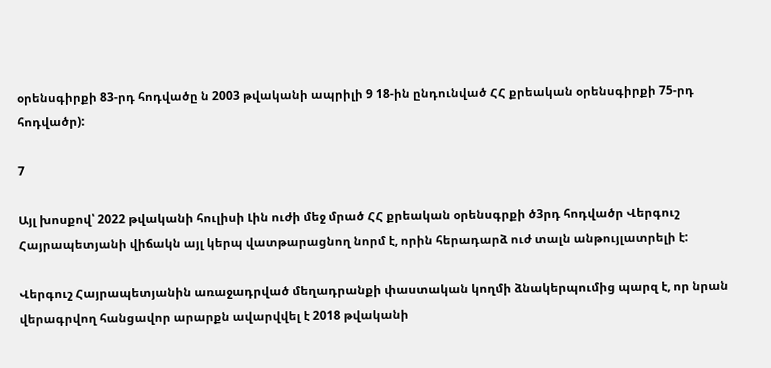օրենսգիրքի 83-րդ հոդվածը ն 2003 թվականի ապրիլի 9 18-ին ընդունված ՀՀ քրեական օրենսգիրքի 75-րդ հոդվածր):

7

Այլ խոսքով՝ 2022 թվականի հուլիսի Լին ուժի մեջ մրած ՀՀ քրեական օրենսգրքի ծ3րդ հոդվածր Վերգուշ Հայրապետյանի վիճակն այլ կերպ վատթարացնող նորմ է, որին հերադարձ ուժ տալն անթույլատրելի է:

Վերգուշ Հայրապետյանին առաջադրված մեղադրանքի փաստական կողմի ձնակերպումից պարզ է, որ նրան վերագրվող հանցավոր արարքն ավարվվել է 2018 թվականի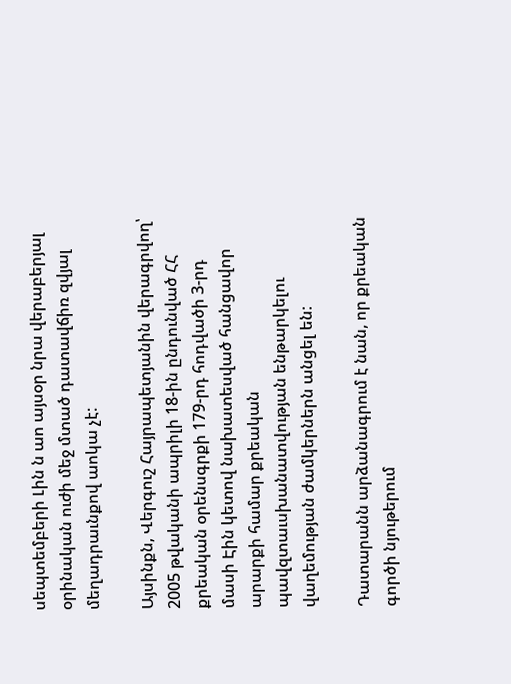սեպտեմբերի Լին ն աո այսօր նրա վերաբերյալ օրինական ուժի մեջ մտած դատավճիռ զվյալ մեղադրաւնքով աոկա չէ:

Այսինքն, Վերգուշ Հայրապետյանին վերագրվող՝ 2005 թվականի ապրիլի 18-ին ընդունված ՀՀ քրեական օրենսգրքի 179-րդ հոդվածի 3-րդ մասի Էին կետով նախատեսված հանցավոր արարքի համար քրեական պավզտաւսխանատվության ենթարկելու վաղեմության ժամկերներն անցել են:

Դատարանն արձանագրում է նան, որ քրեական գործի նյութերում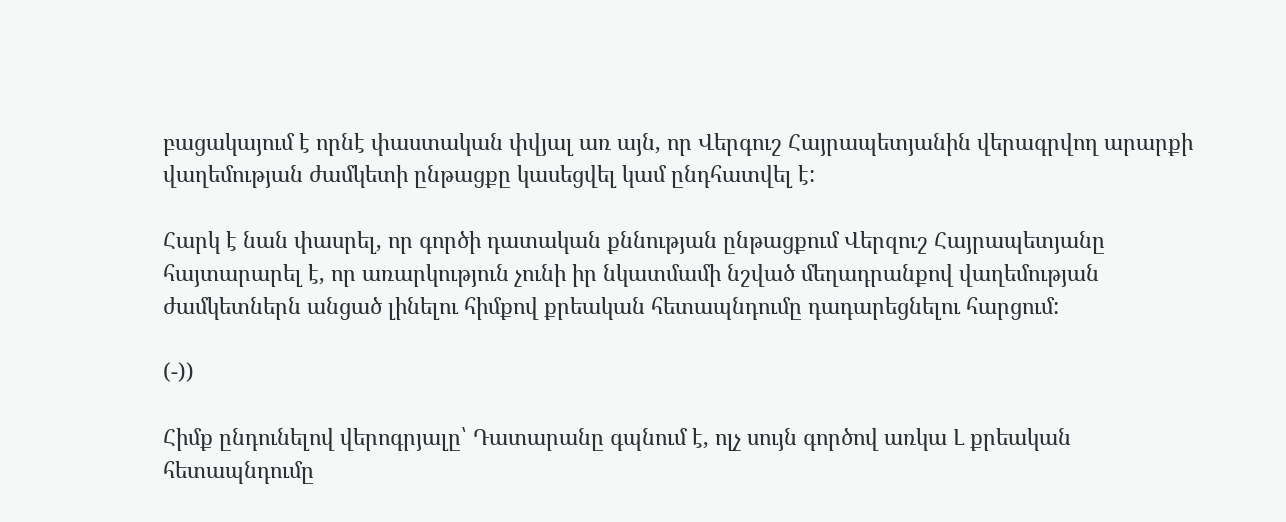բացակայում է որնէ փաստական փվյալ առ այն, որ Վերգուշ Հայրապետյանին վերագրվող արարքի վաղեմության ժամկետի ընթացքը կասեցվել կամ ընդհատվել է:

Հարկ է նան փասրել, որ գործի դատական քննության ընթացքում Վերզուշ Հայրապետյանը հայտարարել է, որ առարկություն չունի իր նկատմամի նշված մեղադրանքով վաղեմության ժամկետներն անցած լինելու հիմքով քրեական հետապնդումը դադարեցնելու հարցում:

(-))

Հիմք ընդունելով վերոգրյալը՝ Դատարանը գպնում է, ոլչ սույն գործով առկա Լ քրեական հետապնդումը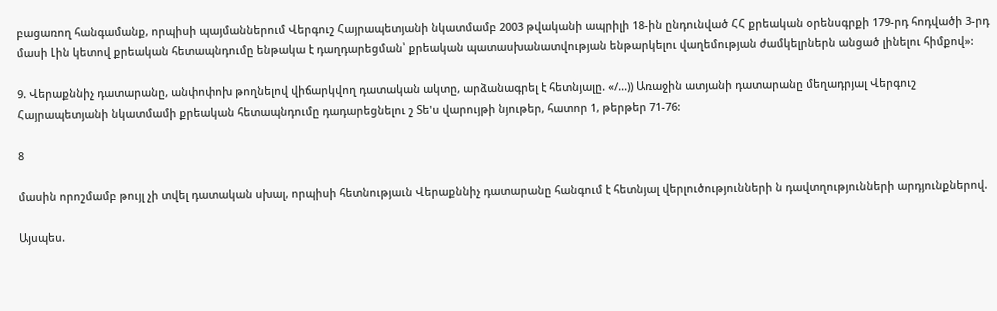բացառող հանգամանք, որպիսի պայմաններում Վերգուշ Հայրապետյանի նկատմամբ 2003 թվականի ապրիլի 18-ին ընդունված ՀՀ քրեական օրենսգրքի 179-րդ հոդվածի 3-րդ մասի Լին կետով քրեական հետապնդումը ենթակա է դաղդարեցման՝ քրեական պատասխանատվության ենթարկելու վաղեմության ժամկելրներն անցած լինելու հիմքով»:

9. Վերաքննիչ դատարանը, անփոփոխ թողնելով վիճարկվող դատական ակտը, արձանագրել է հետնյալը. «/...)) Առաջին ատյանի դատարանը մեղադրյալ Վերգուշ Հայրապետյանի նկատմամի քրեական հետապնդումը դադարեցնելու շ Տե'ս վարույթի նյութեր, հատոր 1, թերթեր 71-76:

8

մասին որոշմամբ թույլ չի տվել դատական սխալ, որպիսի հետնությաւն Վերաքննիչ դատարանը հանգում է հետնյալ վերլուծությունների ն դավտղությունների արդյունքներով.

Այսպես.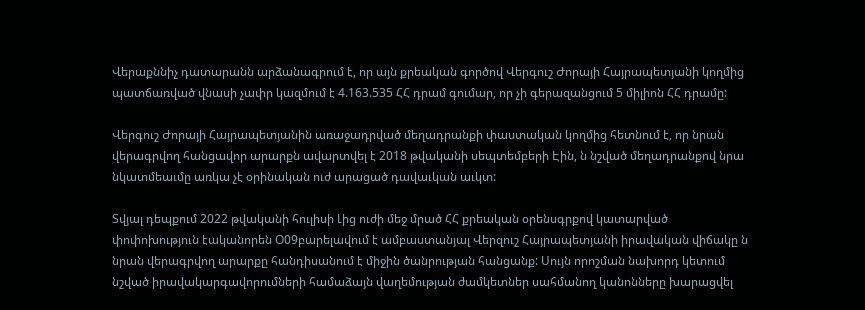Վերաքննիչ դատարանն արձանագրում է, որ այն քրեական գործով Վերգուշ Ժորայի Հայրապետյանի կողմից պատճառված վնասի չափր կազմում է 4.163.535 ՀՀ դրամ գումար, որ չի գերազանցում 5 միլիոն ՀՀ դրամը:

Վերգուշ Ժորայի Հայրապետյանին առաջադրված մեղադրանքի փաստական կողմից հետնում է, որ նրան վերագրվող հանցավոր արարքն ավարտվել է 2018 թվականի սեպտեմբերի Էին, ն նշված մեղադրանքով նրա նկատմեաւմը առկա չէ օրինական ուժ արացած դավաւկան աւկտ:

Տվյալ դեպքում 2022 թվականի հուլիսի Լից ուժի մեջ մրած ՀՀ քրեական օրենսգրքով կատարված փոփոխություն էականորեն Օ09բարելավում է ամբաստանյալ Վերզուշ Հայրապետյանի իրավական վիճակը ն նրան վերագրվող արարքը հանդիսանում է միջին ծանրության հանցանք: Սույն որոշման նախորդ կետում նշված իրավակարգավորումների համաձայն վաղեմության ժամկետներ սահմանող կանոնները խարացվել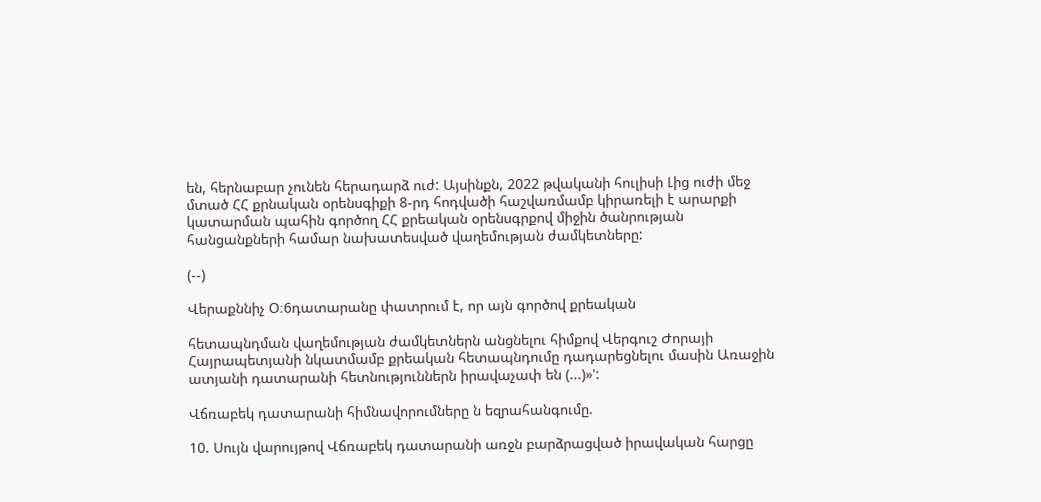են, հերնաբար չունեն հերադարձ ուժ: Այսինքն, 2022 թվականի հուլիսի Լից ուժի մեջ մտած ՀՀ քրնական օրենսգիքի 8-րդ հոդվածի հաշվառմամբ կիրառելի է արարքի կատարման պահին գործող ՀՀ քրեական օրենսգրքով միջին ծանրության հանցանքների համար նախատեսված վաղեմության ժամկետները:

(--)

Վերաքննիչ Օ։6դատարանը փատրում է, որ այն գործով քրեական

հետապնդման վաղեմության ժամկետներն անցնելու հիմքով Վերգուշ Ժորայի Հայրապետյանի նկատմամբ քրեական հետապնդումը դադարեցնելու մասին Առաջին ատյանի դատարանի հետնություններն իրավաչափ են (...)»':

Վճռաբեկ դատարանի հիմնավորումները ն եզրահանգումը.

10. Սույն վարույթով Վճռաբեկ դատարանի առջն բարձրացված իրավական հարցը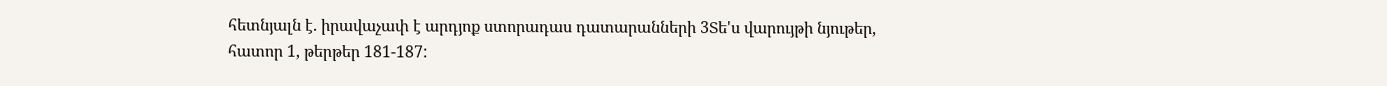հետնյալն է. իրավաչափ է արդյոք ստորադաս դատարանների 3Տե'ս վարույթի նյութեր, հատոր 1, թերթեր 181-187: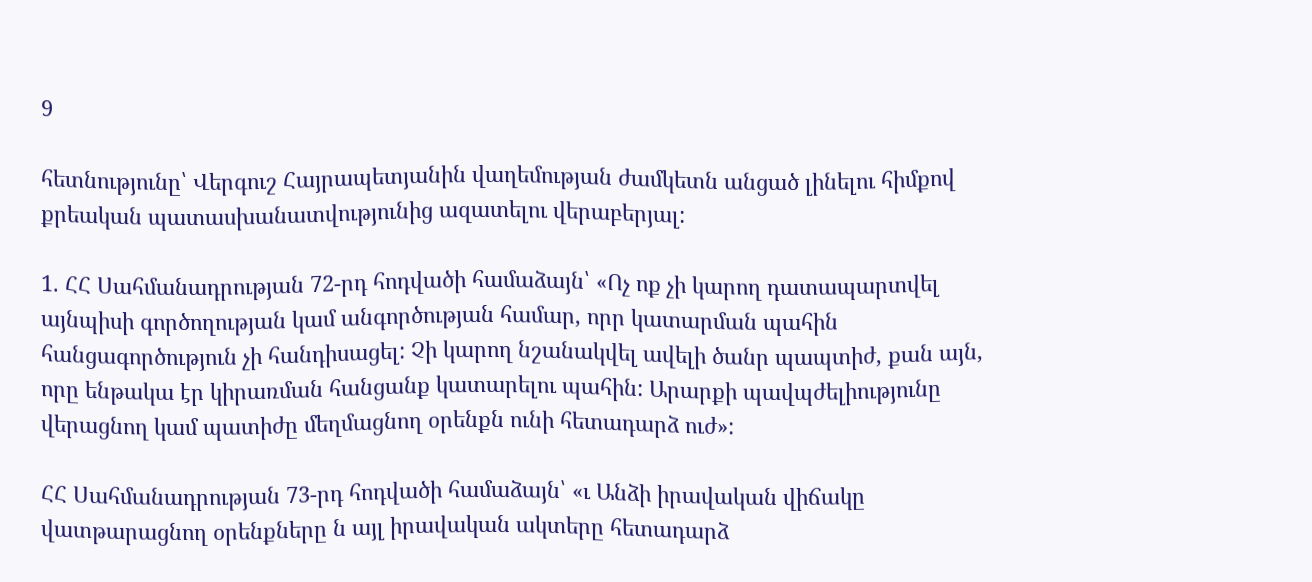9

հետնությունը՝ Վերգուշ Հայրապետյանին վաղեմության ժամկետն անցած լինելու հիմքով քրեական պատասխանատվությունից ազատելու վերաբերյալ:

1. ՀՀ Սահմանադրության 72-րդ հոդվածի համաձայն՝ «Ոչ ոք չի կարող դատապարտվել այնպիսի գործողության կամ անգործության համար, որր կատարման պահին հանցագործություն չի հանդիսացել: Չի կարող նշանակվել ավելի ծանր պապտիժ, քան այն, որը ենթակա էր կիրառման հանցանք կատարելու պահին: Արարքի պավպժելիությունը վերացնող կամ պատիժը մեղմացնող օրենքն ունի հետադարձ ուժ»:

ՀՀ Սահմանադրության 73-րդ հոդվածի համաձայն՝ «ւ Անձի իրավական վիճակը վատթարացնող օրենքները ն այլ իրավական ակտերը հետադարձ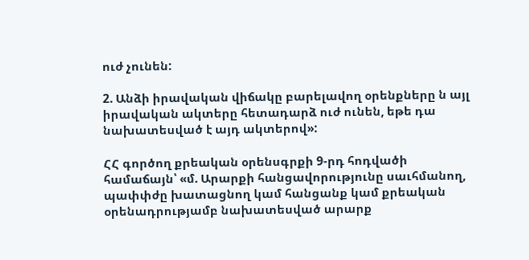ուժ չունեն:

2. Անձի իրավական վիճակը բարելավող օրենքները ն այլ իրավական ակտերը հետադարձ ուժ ունեն, եթե դա նախատեսված է այդ ակտերով»:

ՀՀ գործող քրեական օրենսգրքի 9-րդ հոդվածի համաճայն՝ «մ. Արարքի հանցավորությունը սաւհմանող, պափփժը խատացնող կամ հանցանք կամ քրեական օրենադրությամբ նախատեսված արարք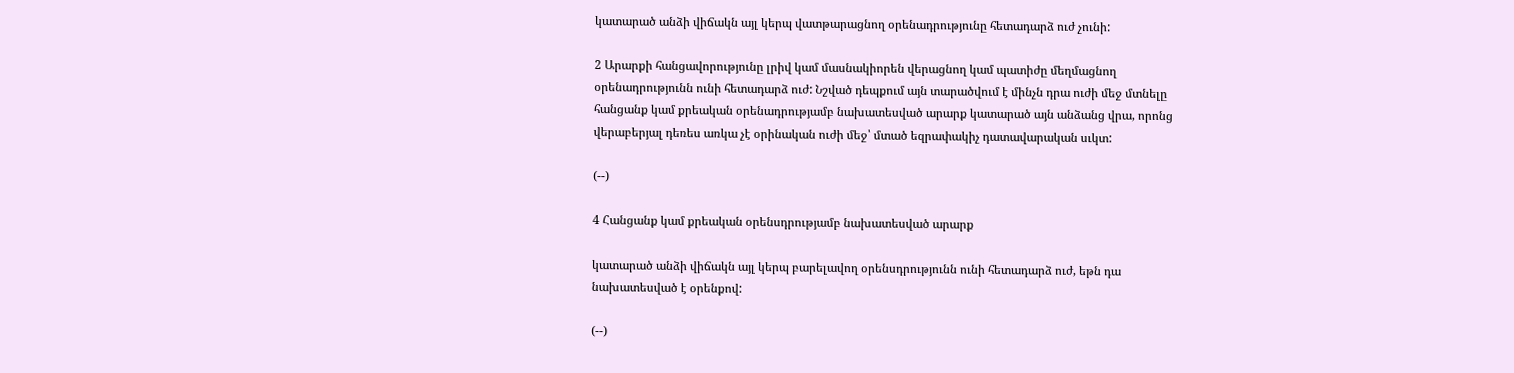կատարած անձի վիճակն այլ կերպ վատթարացնող օրենադրությունը հետադարձ ուժ չունի:

2 Արարքի հանցավորությունը լրիվ կամ մասնակիորեն վերացնող կամ պատիժը մեղմացնող օրենադրությունն ունի հետադարձ ուժ: Նշված դեպքում այն տարածվում է մինչն դրա ուժի մեջ մտնելը հանցանք կամ քրեական օրենադրությամբ նախատեսված արարք կատարած այն անձանց վրա, որոնց վերաբերյալ դեռես առկա չէ օրինական ուժի մեջ՝ մտած եզրափակիչ դատավարական սւկտ:

(--)

4 Հանցանք կամ քրեական օրենսդրությամբ նախատեսված արարք

կատարած անձի վիճակն այլ կերպ բարելավող օրենսդրությունն ունի հետադարձ ուժ, եթն դա նախատեսված է օրենքով:

(--)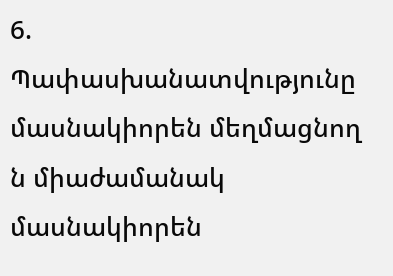6. Պափասխանատվությունը մասնակիորեն մեղմացնող ն միաժամանակ մասնակիորեն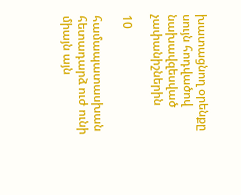խատացնող օրենքը սույն հոդվածով նախավզեսված չափանիշներին

10

համապատասխան հետադարձ ուժ ունի միայն այն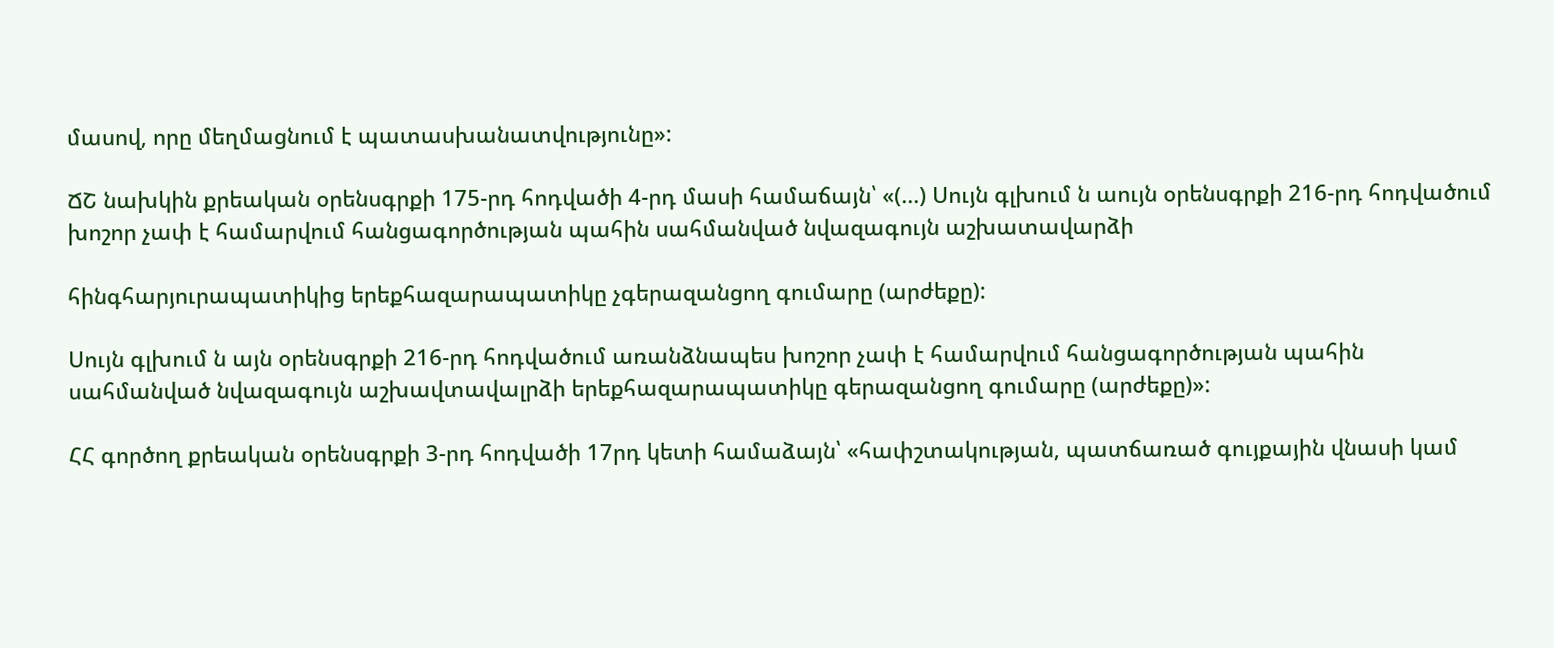մասով, որը մեղմացնում է պատասխանատվությունը»:

ՃՇ նախկին քրեական օրենսգրքի 175-րդ հոդվածի 4-րդ մասի համաճայն՝ «(...) Սույն գլխում ն աույն օրենսգրքի 216-րդ հոդվածում խոշոր չափ է համարվում հանցագործության պահին սահմանված նվազագույն աշխատավարձի

հինգհարյուրապատիկից երեքհազարապատիկը չգերազանցող գումարը (արժեքը):

Սույն գլխում ն այն օրենսգրքի 216-րդ հոդվածում առանձնապես խոշոր չափ է համարվում հանցագործության պահին սահմանված նվազագույն աշխավտավալրձի երեքհազարապատիկը գերազանցող գումարը (արժեքը)»:

ՀՀ գործող քրեական օրենսգրքի 3-րդ հոդվածի 17րդ կետի համաձայն՝ «հափշտակության, պատճառած գույքային վնասի կամ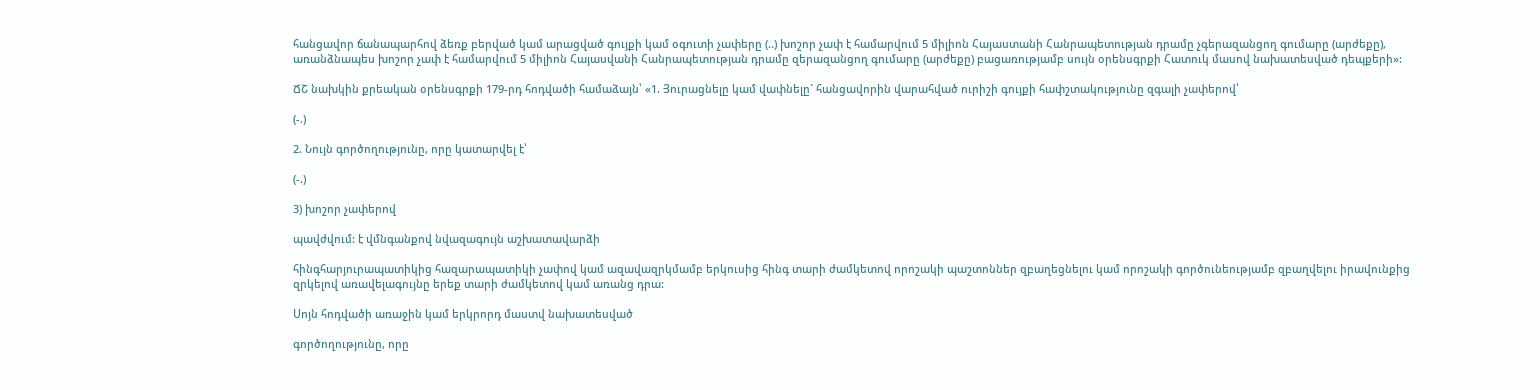հանցավոր ճանապարհով ձեռք բերված կամ արացված գույքի կամ օգուտի չափերը (..) խոշոր չափ է համարվում 5 միլիոն Հայաստանի Հանրապետության դրամը չգերազանցող գումարը (արժեքը), առանձնապես խոշոր չափ է համարվում 5 միլիոն Հայասվանի Հանրապետության դրամը զերազանցող գումարը (արժեքը) բացառությամբ սույն օրենսգրքի Հատուկ մասով նախատեսված դեպքերի»:

ՃՇ նախկին քրեական օրենսգրքի 179-րդ հոդվածի համաձայն՝ «1. Յուրացնելը կամ վափնելը` հանցավորին վարահված ուրիշի գույքի հափշտակությունը զգալի չափերով՝

(-.)

2. Նույն գործողությունը, որը կատարվել է՝

(-.)

3) խոշոր չափերով

պավժվում: է վմնգանքով նվազագույն աշխատավարձի

հինգհարյուրապատիկից հազարապատիկի չափով կամ ազավազրկմամբ երկուսից հինգ տարի ժամկետով որոշակի պաշտոններ զբաղեցնելու կամ որոշակի գործունեությամբ զբաղվելու իրավունքից զրկելով առավելագույնը երեք տարի ժամկետով կամ առանց դրա:

Սոյն հոդվածի առաջին կամ երկրորդ մաստվ նախատեսված

գործողությունը, որը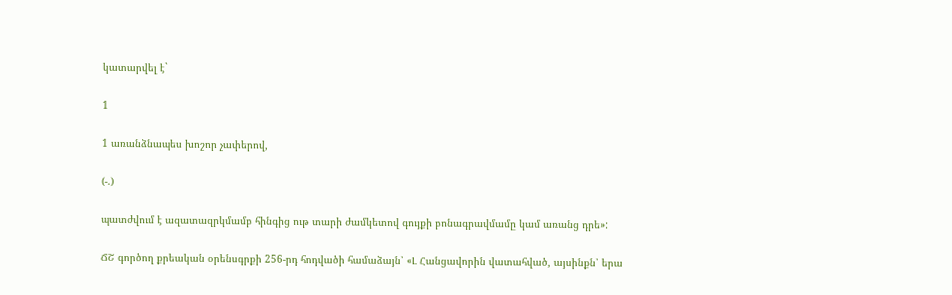կատարվել է`

1

1 առանձնապես խոշոր չափերով,

(-.)

պատժվում է ազատազրկմամբ հինգից ութ տարի ժամկետով գույքի բոնագրավմամը կամ առանց դրե»:

ՃՇ գործող քրեական օրենսգրքի 256-րդ հոդվածի համաձայն՝ «Լ Հանցավորին վատահված, այսինքն՝ երա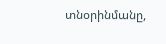տնօրինմանը,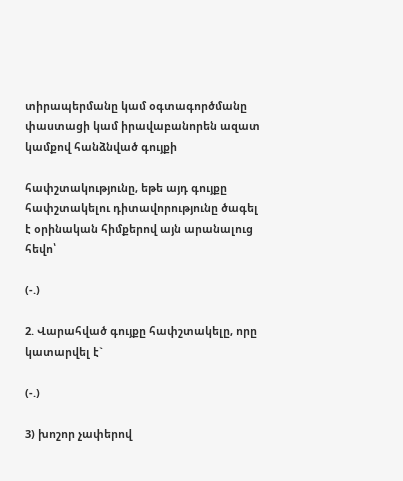տիրապերմանը կամ օգտագործմանը փաստացի կամ իրավաբանորեն ազատ կամքով հանձնված գույքի

հափշտակությունը, եթե այդ գույքը հափշտակելու դիտավորությունը ծագել է օրինական հիմքերով այն արանալուց հեվո՝

(-.)

2. Վարահված գույքը հափշտակելը, որը կատարվել է`

(-.)

3) խոշոր չափերով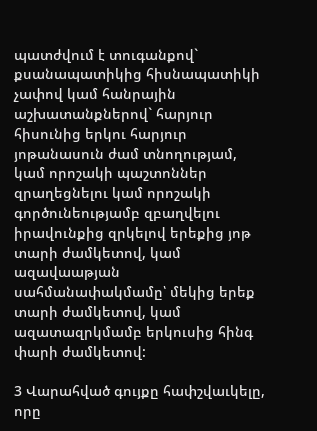պատժվում է տուգանքով` քսանապատիկից հիսնապատիկի չափով կամ հանրային աշխատանքներով` հարյուր հիսունից երկու հարյուր յոթանասուն ժամ տնողությամ, կամ որոշակի պաշտոններ զրաղեցնելու կամ որոշակի գործունեությամբ զբաղվելու իրավունքից զրկելով երեքից յոթ տարի ժամկետով, կամ ազավաաթյան սահմանափակմամը՝ մեկից երեք տարի ժամկետով, կամ ազատազրկմամբ երկուսից հինգ փարի ժամկետով:

3 Վարահված գույքը հափշվաւկելը, որը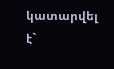կատարվել է`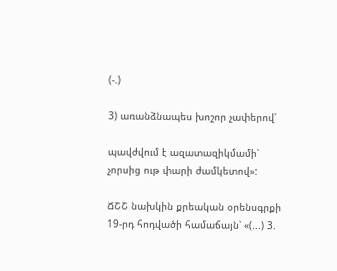(-.)

3) առանձնապես խոշոր չափերով՝

պավժվում է ազատազիկմամի՝ չորսից ութ փարի ժամկետով»:

ՃՇՇ նախկին քրեական օրենսգրքի 19-րդ հոդվածի համաճայն՝ «(...) 3.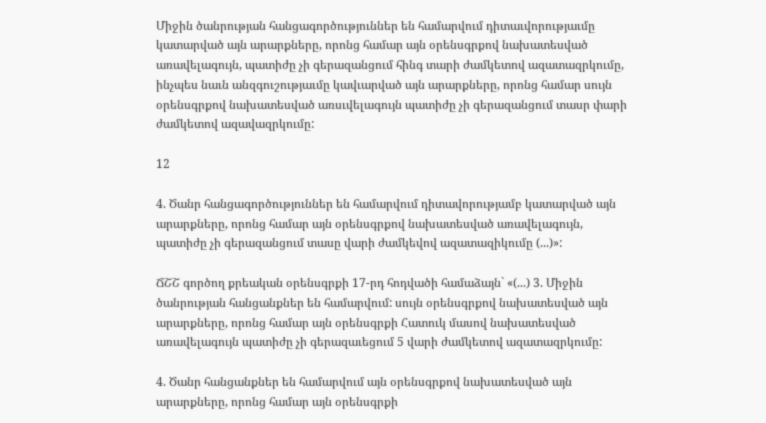Միջին ծանրության հանցագործություններ են համարվում դիտաւվորությաւմը կատարված այն արարքները, որոնց համար այն օրենսգրքով նախատեսված առավելագույն, պատիժը չի գերազանցում հինգ տարի ժամկետով ազատազրկումը, ինչպես նաւն անզգուշությաւմը կավւարված այն արարքները, որոնց համար սույն օրենսգրքով նախատեսված առսւվելագույն պատիժը չի գերազանցում տասր փարի ժամկետով ազավազրկումը:

12

4. Ծանր հանցագործություններ են համարվում դիտավորությամբ կատարված այն արարքները, որոնց համար այն օրենսգրքով նախատեսված առավելագույն, պատիժը չի գերազանցում տասը վարի ժամկեվով ազատազիկումը (...)»:

ՃՇՇ գործող քրեական օրենսգրքի 17-րդ հոդվածի համաձայն` «(...) 3. Միջին ծանրության հանցանքներ են համարվում: սույն օրենսգրքով նախատեսված այն արարքները, որոնց համար այն օրենսգրքի Հատուկ մասով նախատեսված առավելագույն պատիժը չի գերազաւեցում 5 վարի ժամկետով ազատազրկումը:

4. Ծանր հանցանքներ են համարվում այն օրենսգրքով նախատեսված այն արարքները, որոնց համար այն օրենսգրքի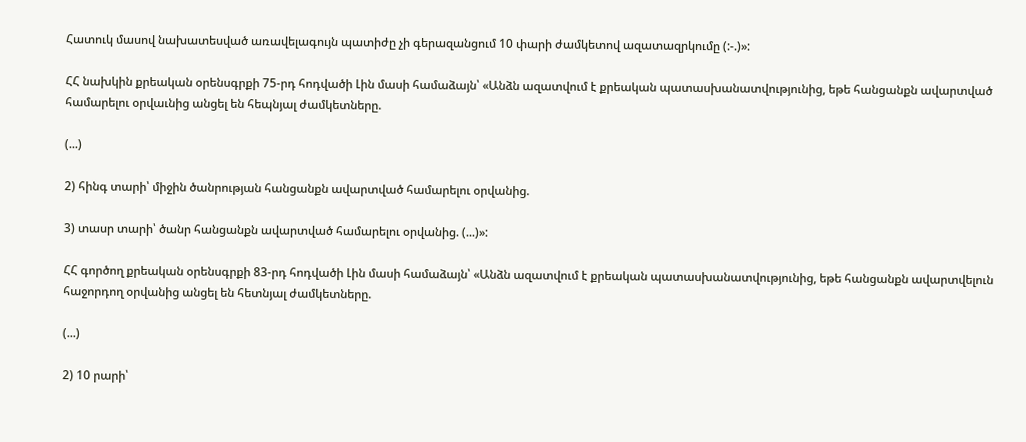Հատուկ մասով նախատեսված առավելագույն պատիժը չի գերազանցում 10 փարի ժամկետով ազատազրկումը (:-.)»:

ՀՀ նախկին քրեական օրենսգրքի 75-րդ հոդվածի Լին մասի համաձայն՝ «Անձն ազատվում է քրեական պատասխանատվությունից, եթե հանցանքն ավարտված համարելու օրվաւնից անցել են հեպնյալ ժամկետները.

(...)

2) հինգ տարի՝ միջին ծանրության հանցանքն ավարտված համարելու օրվանից.

3) տասր տարի՝ ծանր հանցանքն ավարտված համարելու օրվանից. (...)»:

ՀՀ գործող քրեական օրենսգրքի 83-րդ հոդվածի Լին մասի համաձայն՝ «Անձն ազատվում է քրեական պատասխանատվությունից, եթե հանցանքն ավարտվելուն հաջորդող օրվանից անցել են հետնյալ ժամկետները.

(...)

2) 10 րարի՝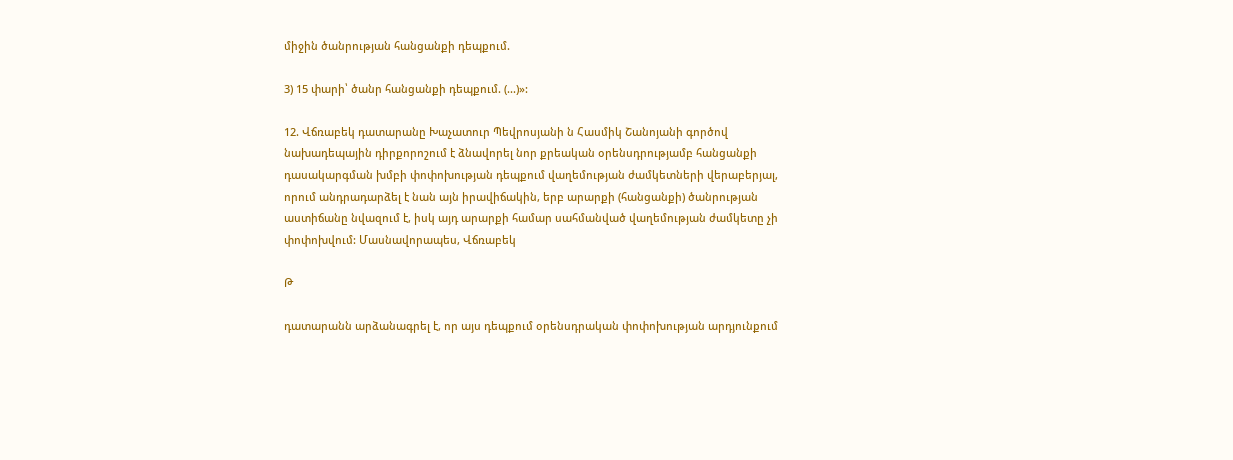միջին ծանրության հանցանքի դեպքում.

3) 15 փարի՝ ծանր հանցանքի դեպքում. (...)»:

12. Վճռաբեկ դատարանը Խաչատուր Պեվրոսյանի ն Հասմիկ Շանոյանի գործով նախադեպային դիրքորոշում է ձնավորել նոր քրեական օրենսդրությամբ հանցանքի դասակարգման խմբի փոփոխության դեպքում վաղեմության ժամկետների վերաբերյալ, որում անդրադարձել է նան այն իրավիճակին, երբ արարքի (հանցանքի) ծանրության աստիճանը նվազում է, իսկ այդ արարքի համար սահմանված վաղեմության ժամկետը չի փոփոխվում: Մասնավորապես, Վճռաբեկ

Թ

դատարանն արձանագրել է, որ այս դեպքում օրենսդրական փոփոխության արդյունքում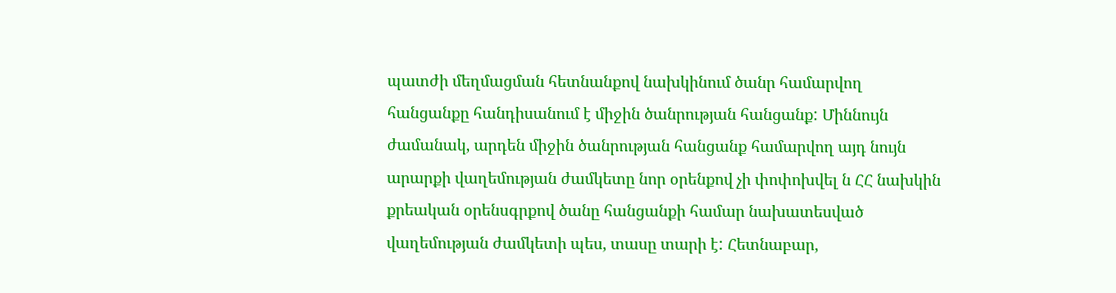պատժի մեղմացման հետնանքով նախկինում ծանր համարվող հանցանքը հանդիսանում է միջին ծանրության հանցանք: Միննույն ժամանակ, արդեն միջին ծանրության հանցանք համարվող այդ նույն արարքի վաղեմության ժամկետը նոր օրենքով չի փոփոխվել ն ՀՀ նախկին քրեական օրենսգրքով ծանը հանցանքի համար նախատեսված վաղեմության ժամկետի պես, տասը տարի է: Հետնաբար,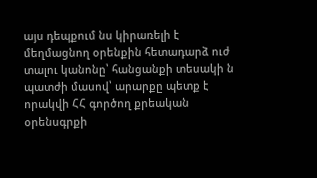այս դեպքում նս կիրառելի է մեղմացնող օրենքին հետադարձ ուժ տալու կանոնը՝ հանցանքի տեսակի ն պատժի մասով՝ արարքը պետք է որակվի ՀՀ գործող քրեական օրենսգրքի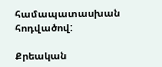համապատասխան հոդվածով:

Քրեական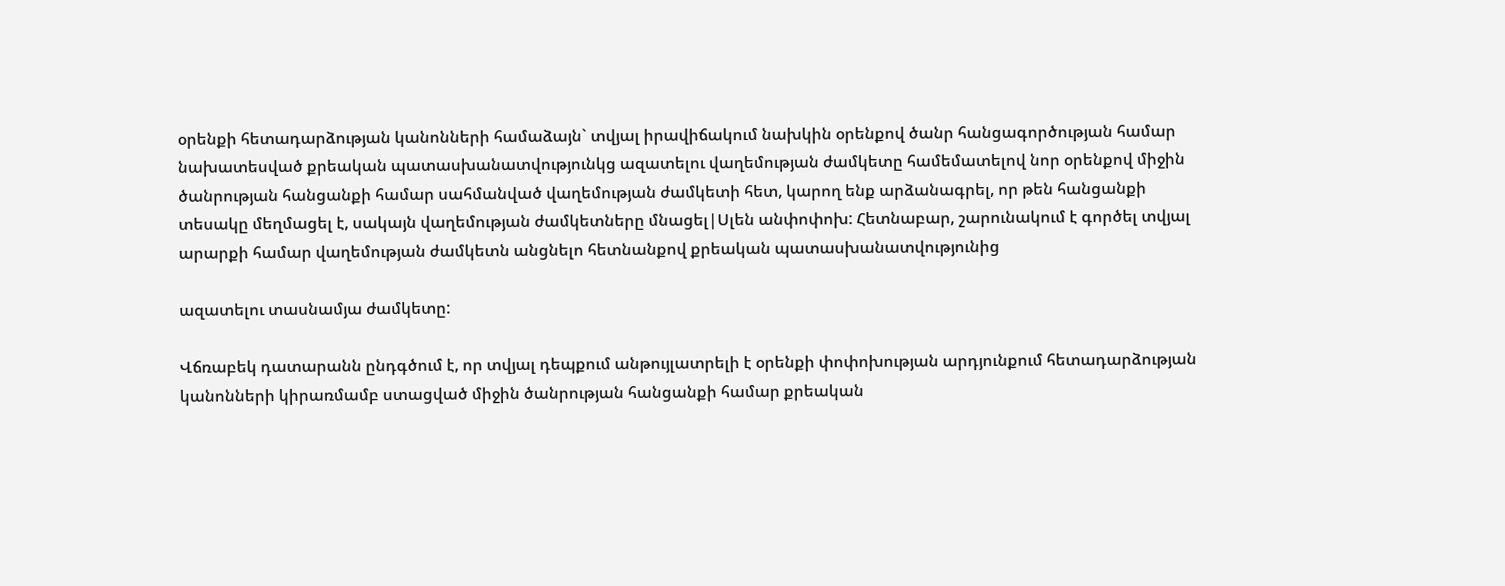օրենքի հետադարձության կանոնների համաձայն` տվյալ իրավիճակում նախկին օրենքով ծանր հանցագործության համար նախատեսված քրեական պատասխանատվությունկց ազատելու վաղեմության ժամկետը համեմատելով նոր օրենքով միջին ծանրության հանցանքի համար սահմանված վաղեմության ժամկետի հետ, կարող ենք արձանագրել, որ թեն հանցանքի տեսակը մեղմացել է, սակայն վաղեմության ժամկետները մնացել|Սլեն անփոփոխ: Հետնաբար, շարունակում է գործել տվյալ արարքի համար վաղեմության ժամկետն անցնելո հետնանքով քրեական պատասխանատվությունից

ազատելու տասնամյա ժամկետը:

Վճռաբեկ դատարանն ընդգծում է, որ տվյալ դեպքում անթույլատրելի է օրենքի փոփոխության արդյունքում հետադարձության կանոնների կիրառմամբ ստացված միջին ծանրության հանցանքի համար քրեական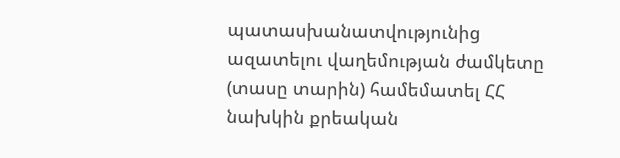պատասխանատվությունից ազատելու վաղեմության ժամկետը (տասը տարին) համեմատել ՀՀ նախկին քրեական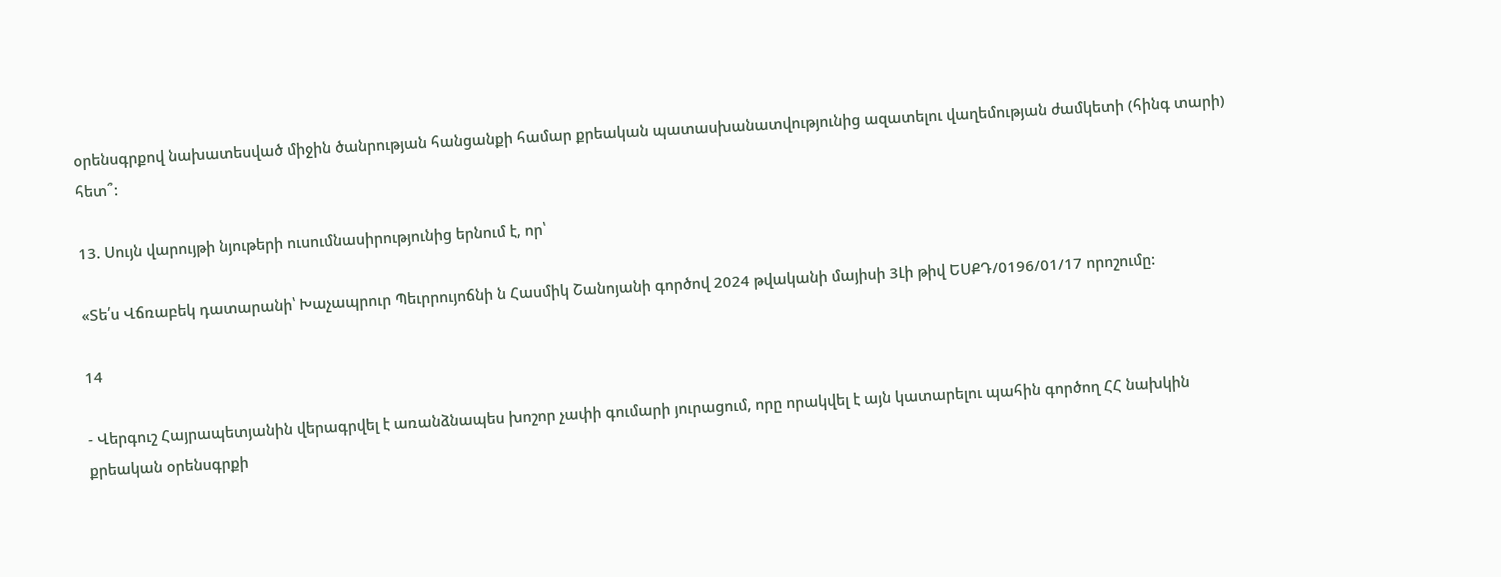օրենսգրքով նախատեսված միջին ծանրության հանցանքի համար քրեական պատասխանատվությունից ազատելու վաղեմության ժամկետի (հինգ տարի) հետ՞:

13. Սույն վարույթի նյութերի ուսումնասիրությունից երնում է, որ՝

«Տե՛ս Վճռաբեկ դատարանի՝ Խաչապրուր Պեւրրույոճնի ն Հասմիկ Շանոյանի գործով 2024 թվականի մայիսի 3Լի թիվ ԵՍՔԴ/0196/01/17 որոշումը:

14

- Վերգուշ Հայրապետյանին վերագրվել է առանձնապես խոշոր չափի գումարի յուրացում, որը որակվել է այն կատարելու պահին գործող ՀՀ նախկին քրեական օրենսգրքի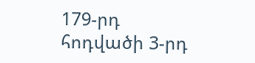179-րդ հոդվածի 3-րդ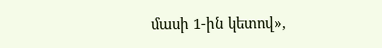մասի 1-ին կետով»,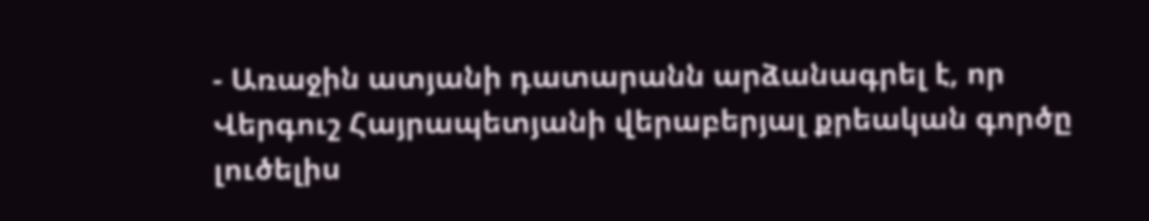- Առաջին ատյանի դատարանն արձանագրել է, որ Վերգուշ Հայրապետյանի վերաբերյալ քրեական գործը լուծելիս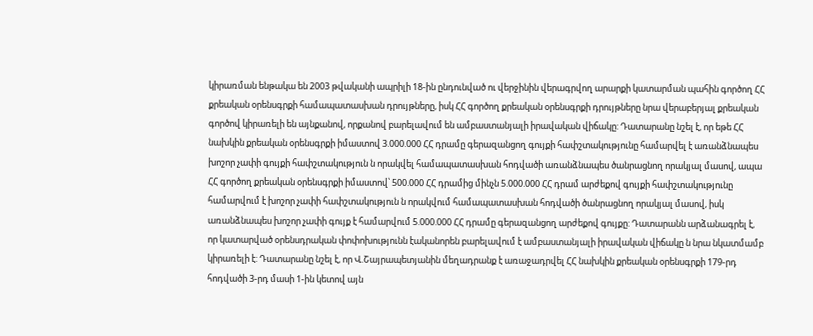կիրառման ենթակա են 2003 թվականի ապրիլի 18-ին ընդունված ու վերջինին վերագրվող արարքի կատարման պահին գործող ՀՀ քրեական օրենսգրքի համապատասխան դրույթները, իսկ ՀՀ գործող քրեական օրենսգրքի դրույթները նրա վերաբերյալ քրեական գործով կիրառելի են այնքանով, որքանով բարելավում են ամբաստանյալի իրավական վիճակը: Դատարանը նշել է, որ եթե ՀՀ նախկին քրեական օրենսգրքի իմաստով 3.000.000 ՀՀ դրամը գերազանցող գույքի հափշտակությունը համարվել է առանձնապես խոշոր չափի գույքի հափշտակություն ն որակվել համապատասխան հոդվածի առանձնապես ծանրացնող որակյալ մասով, ապա ՀՀ գործող քրեական օրենսգրքի իմաստով՝ 500.000 ՀՀ դրամից մինչն 5.000.000 ՀՀ դրամ արժեքով գույքի հափշտակությունը համարվում է խոշոր չափի հափշտակություն ն որակվում համապատասխան հոդվածի ծանրացնող որակյալ մասով, իսկ առանձնապես խոշոր չափի գույք է համարվում 5.000.000 ՀՀ դրամը գերազանցող արժեքով գույքը: Դատարանն արձանագրել է, որ կատարված օրենսդրական փոփոխությունն էականորեն բարելավում է ամբաստանյալի իրավական վիճակը ն նրա նկատմամբ կիրառելի է: Դատարանը նշել է, որ Վ.Շայրապետյանին մեղադրանք է առաջադրվել ՀՀ նախկին քրեական օրենսգրքի 179-րդ հոդվածի 3-րդ մասի 1-ին կետով այն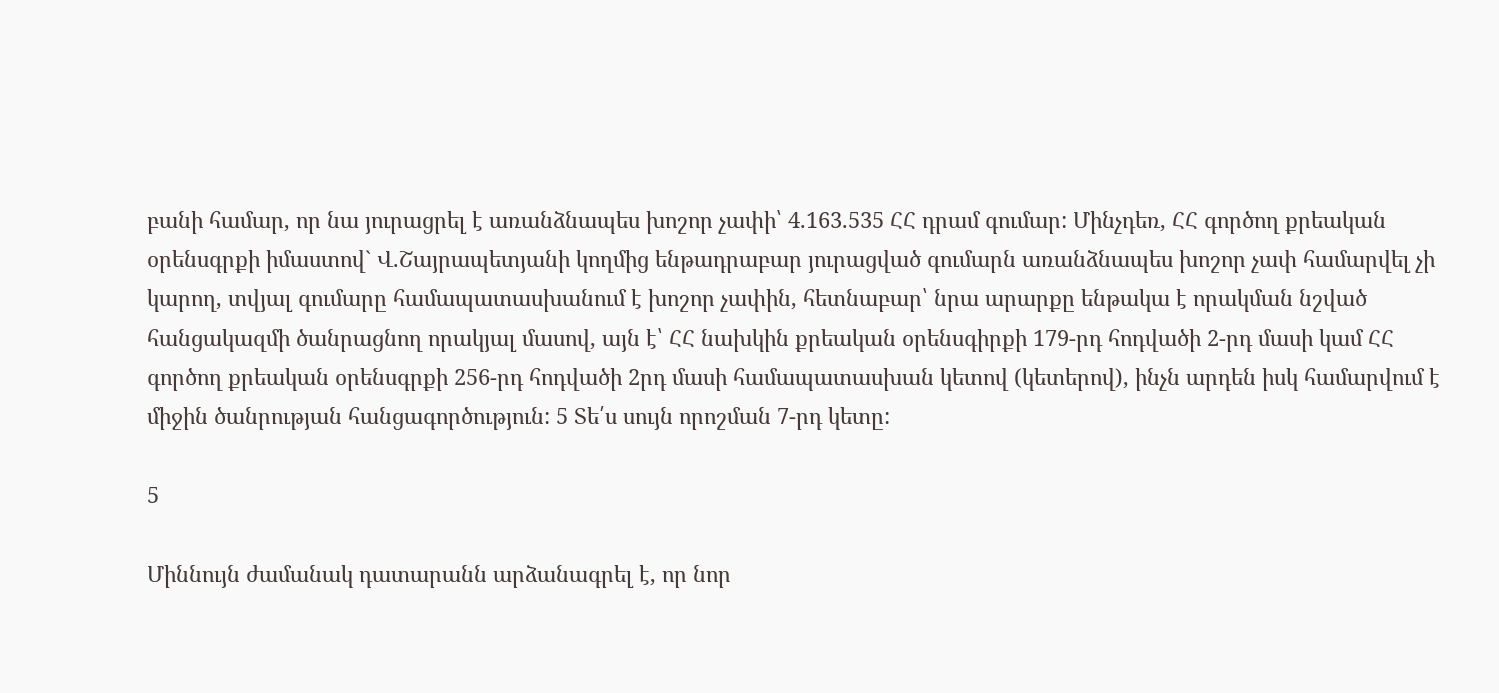բանի համար, որ նա յուրացրել է առանձնապես խոշոր չափի՝ 4.163.535 ՀՀ դրամ գումար: Մինչդեռ, ՀՀ գործող քրեական օրենսգրքի իմաստով` Վ.Շայրապետյանի կողմից ենթադրաբար յուրացված գումարն առանձնապես խոշոր չափ համարվել չի կարող, տվյալ գումարը համապատասխանում է խոշոր չափին, հետնաբար՝ նրա արարքը ենթակա է որակման նշված հանցակազմի ծանրացնող որակյալ մասով, այն է՝ ՀՀ նախկին քրեական օրենսգիրքի 179-րդ հոդվածի 2-րդ մասի կամ ՀՀ գործող քրեական օրենսգրքի 256-րդ հոդվածի 2րդ մասի համապատասխան կետով (կետերով), ինչն արդեն իսկ համարվում է միջին ծանրության հանցագործություն: 5 Տե՛ս սույն որոշման 7-րդ կետը:

5

Միննույն ժամանակ դատարանն արձանագրել է, որ նոր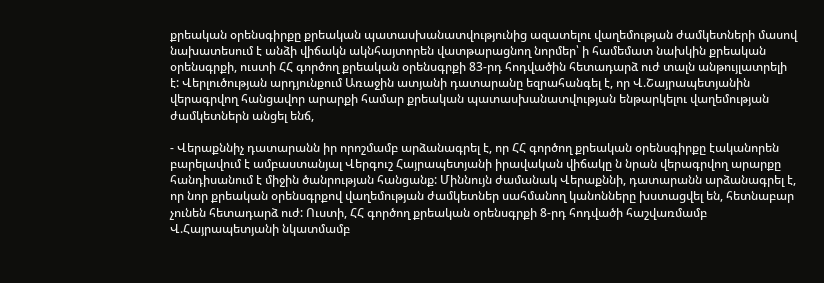քրեական օրենսգիրքը քրեական պատասխանատվությունից ազատելու վաղեմության ժամկետների մասով նախատեսում է անձի վիճակն ակնհայտորեն վատթարացնող նորմեր՝ ի համեմատ նախկին քրեական օրենսգրքի, ուստի ՀՀ գործող քրեական օրենսգրքի 83-րդ հոդվածին հետադարձ ուժ տալն անթույլատրելի է: Վերլուծության արդյունքում Առաջին ատյանի դատարանը եզրահանգել է, որ Վ.Շայրապետյանին վերագրվող հանցավոր արարքի համար քրեական պատասխանատվության ենթարկելու վաղեմության ժամկետներն անցել ենճ,

- Վերաքննիչ դատարանն իր որոշմամբ արձանագրել է, որ ՀՀ գործող քրեական օրենսգիրքը էականորեն բարելավում է ամբաստանյալ Վերգուշ Հայրապետյանի իրավական վիճակը ն նրան վերագրվող արարքը հանդիսանում է միջին ծանրության հանցանք: Միննույն ժամանակ Վերաքննի, դատարանն արձանագրել է, որ նոր քրեական օրենսգրքով վաղեմության ժամկետներ սահմանող կանոնները խստացվել են, հետնաբար չունեն հետադարձ ուժ: Ուստի, ՀՀ գործող քրեական օրենսգրքի 8-րդ հոդվածի հաշվառմամբ Վ.Հայրապետյանի նկատմամբ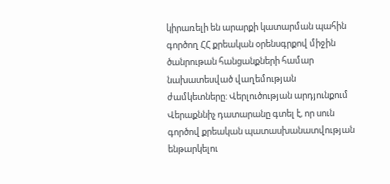կիրառելի են արարքի կատարման պահին գործող ՀՀ քրեական օրենսգրքով միջին ծանրութան հանցանքների համար նախատեսված վաղեմության ժամկետները: Վերլուծության արդյունքում Վերաքննիչ դատարանը գտել է, որ սուն գործով քրեական պատասխանատվության ենթարկելու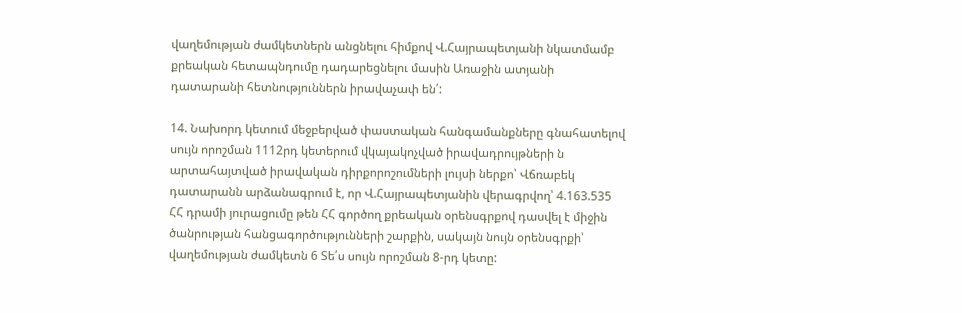վաղեմության ժամկետներն անցնելու հիմքով Վ.Հայրապետյանի նկատմամբ քրեական հետապնդումը դադարեցնելու մասին Առաջին ատյանի դատարանի հետնություններն իրավաչափ են՛:

14. Նախորդ կետում մեջբերված փաստական հանգամանքները գնահատելով սույն որոշման 1112րդ կետերում վկայակոչված իրավադրույթների ն արտահայտված իրավական դիրքորոշումների լույսի ներքո՝ Վճռաբեկ դատարանն արձանագրում է, որ Վ.Հայրապետյանին վերագրվող՝ 4.163.535 ՀՀ դրամի յուրացումը թեն ՀՀ գործող քրեական օրենսգրքով դասվել է միջին ծանրության հանցագործությունների շարքին, սակայն նույն օրենսգրքի՝ վաղեմության ժամկետն 6 Տե՛ս սույն որոշման 8-րդ կետը: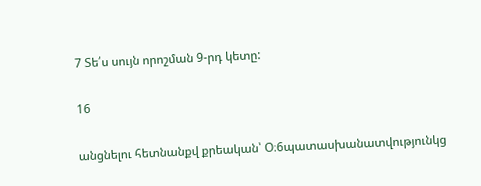7 Տե՛ս սույն որոշման 9-րդ կետը:

16

անցնելու հետնանքվ քրեական՝ Օ։6պատասխանատվությունկց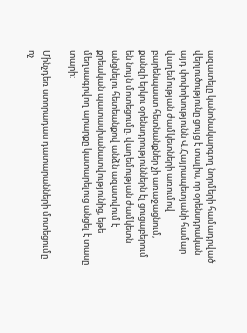ազատելը կանոնակարգող նորմերի համադրված վերլուծությունը ցույց է տալիս, որ օրենսդրական այդ փոփոխությունն Վ.Հայրապետյանի համար վաղեմության ժամկետների առումով բարենպաստ հետնանքներ չի առաջացնում, քանզի երկու օրենսդրություններն էլ ցուցաբերում են նույն մոտեցումը. վաղեմության ժամկետն անցնելու հետեանքով անձն ազատվում է քրեական պատասխանատվությունից, եթե մեղսագրվող արարքը կատարելուց անցել է տասը տարի:

Մինչդեռ ստորադաս դատարանների մոտեցումը ոչ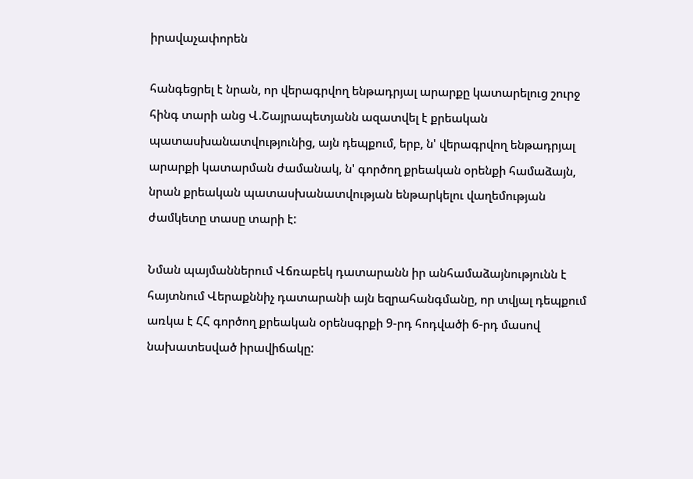իրավաչափորեն

հանգեցրել է նրան, որ վերագրվող ենթադրյալ արարքը կատարելուց շուրջ հինգ տարի անց Վ.Շայրապետյանն ազատվել է քրեական պատասխանատվությունից, այն դեպքում, երբ, ն' վերագրվող ենթադրյալ արարքի կատարման ժամանակ, ն' գործող քրեական օրենքի համաձայն, նրան քրեական պատասխանատվության ենթարկելու վաղեմության ժամկետը տասը տարի է:

Նման պայմաններում Վճռաբեկ դատարանն իր անհամաձայնությունն է հայտնում Վերաքննիչ դատարանի այն եզրահանգմանը, որ տվյալ դեպքում առկա է ՀՀ գործող քրեական օրենսգրքի 9-րդ հոդվածի 6-րդ մասով նախատեսված իրավիճակը: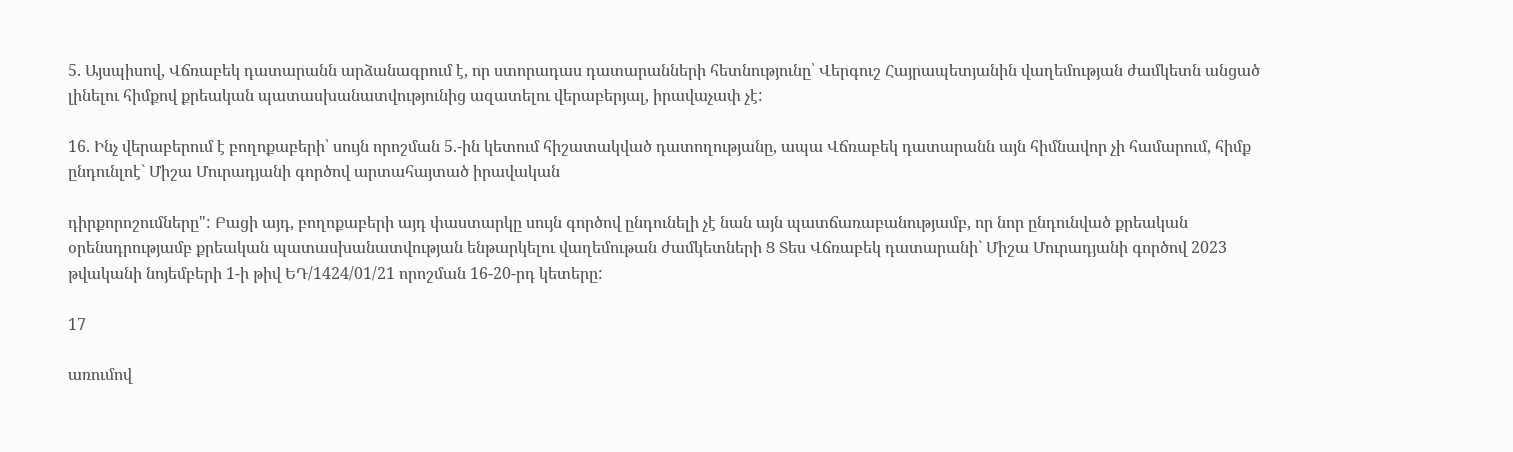5. Այսպիսով, Վճռաբեկ դատարանն արձանագրում է, որ ստորադաս դատարանների հետնությունը՝ Վերգուշ Հայրապետյանին վաղեմության ժամկետն անցած լինելու հիմքով քրեական պատասխանատվությունից ազատելու վերաբերյալ, իրավաչափ չէ:

16. Ինչ վերաբերում է բողոքաբերի՝ սույն որոշման 5.-ին կետում հիշատակված դատողությանը, ապա Վճռաբեկ դատարանն այն հիմնավոր չի համարում, հիմք ընդունլոէ` Միշա Մուրադյանի գործով արտահայտած իրավական

դիրքորոշումները": Բացի այդ, բողոքաբերի այդ փաստարկը սույն գործով ընդունելի չէ նան այն պատճառաբանությամբ, որ նոր ընդունված քրեական օրենսդրությամբ քրեական պատասխանատվության ենթարկելու վաղեմութան ժամկետների Ց Տես Վճռաբեկ դատարանի` Միշա Մուրադյանի գործով 2023 թվականի նոյեմբերի 1-ի թիվ ԵԴ/1424/01/21 որոշման 16-20-րդ կետերը:

17

առումով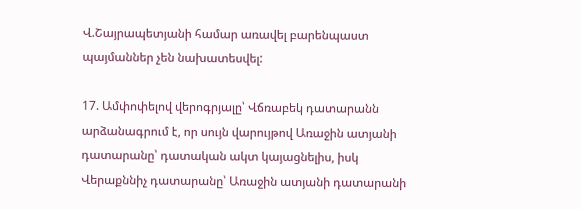Վ.Շայրապետյանի համար առավել բարենպաստ պայմաններ չեն նախատեսվել:

17. Ամփոփելով վերոգրյալը՝ Վճռաբեկ դատարանն արձանագրում է, որ սույն վարույթով Առաջին ատյանի դատարանը՝ դատական ակտ կայացնելիս, իսկ Վերաքննիչ դատարանը՝ Առաջին ատյանի դատարանի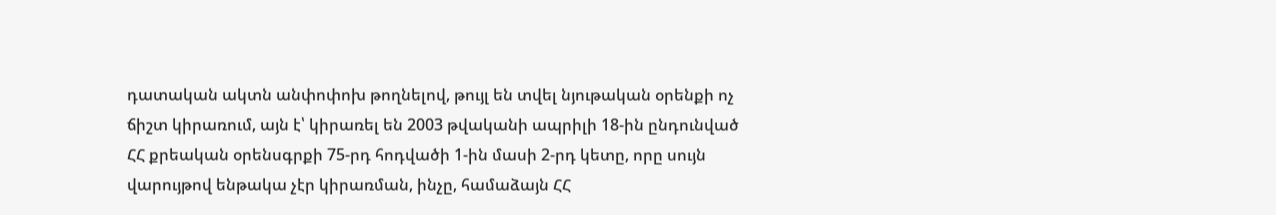դատական ակտն անփոփոխ թողնելով, թույլ են տվել նյութական օրենքի ոչ ճիշտ կիրառում, այն է՝ կիրառել են 2003 թվականի ապրիլի 18-ին ընդունված ՀՀ քրեական օրենսգրքի 75-րդ հոդվածի 1-ին մասի 2-րդ կետը, որը սույն վարույթով ենթակա չէր կիրառման, ինչը, համաձայն ՀՀ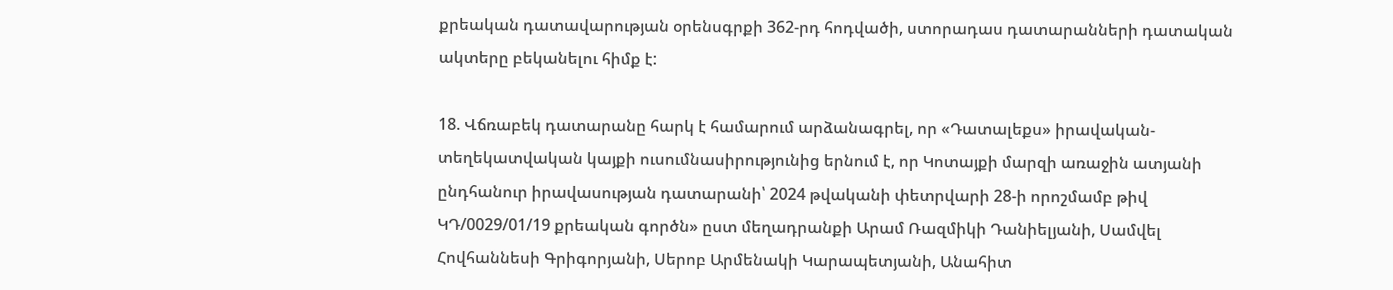քրեական դատավարության օրենսգրքի 362-րդ հոդվածի, ստորադաս դատարանների դատական ակտերը բեկանելու հիմք է:

18. Վճռաբեկ դատարանը հարկ է համարում արձանագրել, որ «Դատալեքս» իրավական-տեղեկատվական կայքի ուսումնասիրությունից երնում է, որ Կոտայքի մարզի առաջին ատյանի ընդհանուր իրավասության դատարանի՝ 2024 թվականի փետրվարի 28-ի որոշմամբ թիվ ԿԴ/0029/01/19 քրեական գործն» ըստ մեղադրանքի Արամ Ռազմիկի Դանիելյանի, Սամվել Հովհաննեսի Գրիգորյանի, Սերոբ Արմենակի Կարապետյանի, Անահիտ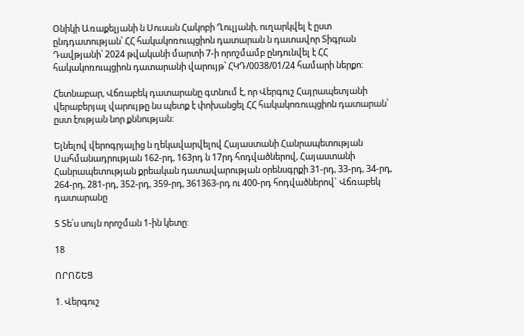Օնիկի Առաքելյանի ն Սուսան Հակոբի Ղուլյանի, ուղարկվել է ըստ ընդդատության՝ ՀՀ հակակոռուպցիոն դատարան ն դատավոր Տիգրան Դավթյանի՝ 2024 թվականի մարտի 7-ի որոշմամբ ընդունվել է ՀՀ հակակոռուպցիոն դատարանի վարույթ՝ ՀԿԴ/0038/01/24 համարի ներքո:

Հետնաբար, Վճռաբեկ դատարանը գտնում է, որ Վերգուշ Հայրապետյանի վերաբերյալ վարույթը նս պետք է փոխանցել ՀՀ հակակոռուպցիոն դատարան՝ ըստ էության նոր քննության:

Ելնելով վերոգրյալից ն ղեկավարվելով Հայաստանի Հանրապետության Սահմանադրության 162-րդ, 163րդ ն 17րդ հոդվածներով, Հայաստանի Հանրապետության քրեական դատավարության օրենսգրքի 31-րդ, 33-րդ, 34-րդ, 264-րդ, 281-րդ, 352-րդ, 359-րդ, 361363-րդ ու 400-րդ հոդվածներով` Վճռաբեկ դատարանը

5 Տե՛ս սույն որոշման 1-ին կետը:

18

ՈՐՈՇԵՑ

1. Վերգուշ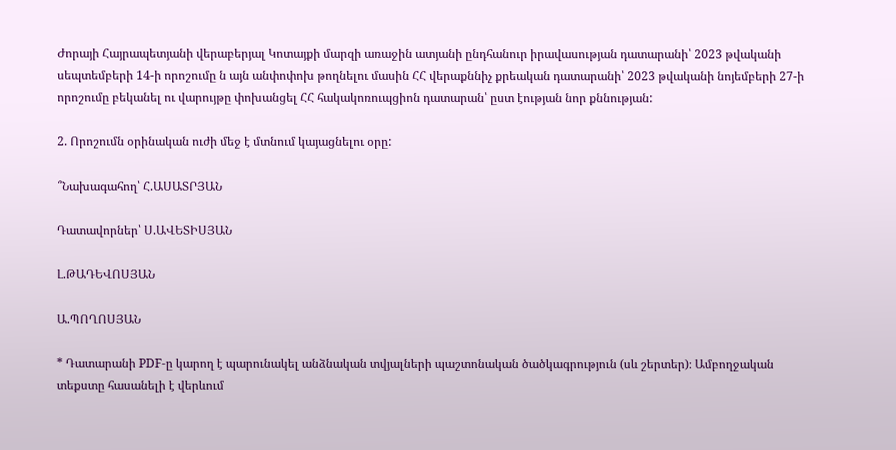Ժորայի Հայրապետյանի վերաբերյալ Կոտայքի մարզի առաջին ատյանի ընդհանուր իրավասության դատարանի՝ 2023 թվականի սեպտեմբերի 14-ի որոշումը ն այն անփոփոխ թողնելու մասին ՀՀ վերաքննիչ քրեական դատարանի՝ 2023 թվականի նոյեմբերի 27-ի որոշումը բեկանել ու վարույթը փոխանցել ՀՀ հակակոռուպցիոն դատարան՝ ըստ էության նոր քննության:

2. Որոշումն օրինական ուժի մեջ է մտնում կայացնելու օրը:

՞Նախագահող՝ Հ.ԱՍԱՏՐՅԱՆ

Դատավորներ՝ Ս.ԱՎԵՏԻՍՅԱՆ

Լ.ԹԱԴԵՎՈՍՅԱՆ

Ա.ՊՈՂՈՍՅԱՆ

* Դատարանի PDF-ը կարող է պարունակել անձնական տվյալների պաշտոնական ծածկագրություն (սև շերտեր)։ Ամբողջական տեքստը հասանելի է վերևում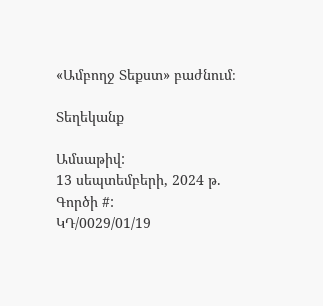«Ամբողջ Տեքստ» բաժնում։

Տեղեկանք

Ամսաթիվ:
13 սեպտեմբերի, 2024 թ.
Գործի #:
ԿԴ/0029/01/19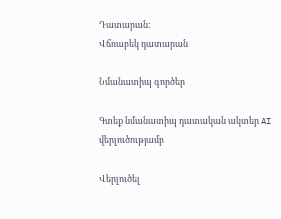Դատարան:
Վճռաբեկ դատարան

Նմանատիպ գործեր

Գտեք նմանատիպ դատական ակտեր AI վերլուծությամբ

Վերլուծել